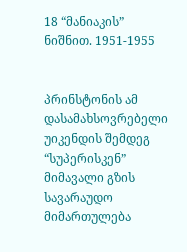18 “მანიაკის” ნიშნით. 1951-1955


პრინსტონის ამ დასამახსოვრებელი უიკენდის შემდეგ “სუპერისკენ” მიმავალი გზის სავარაუდო მიმართულება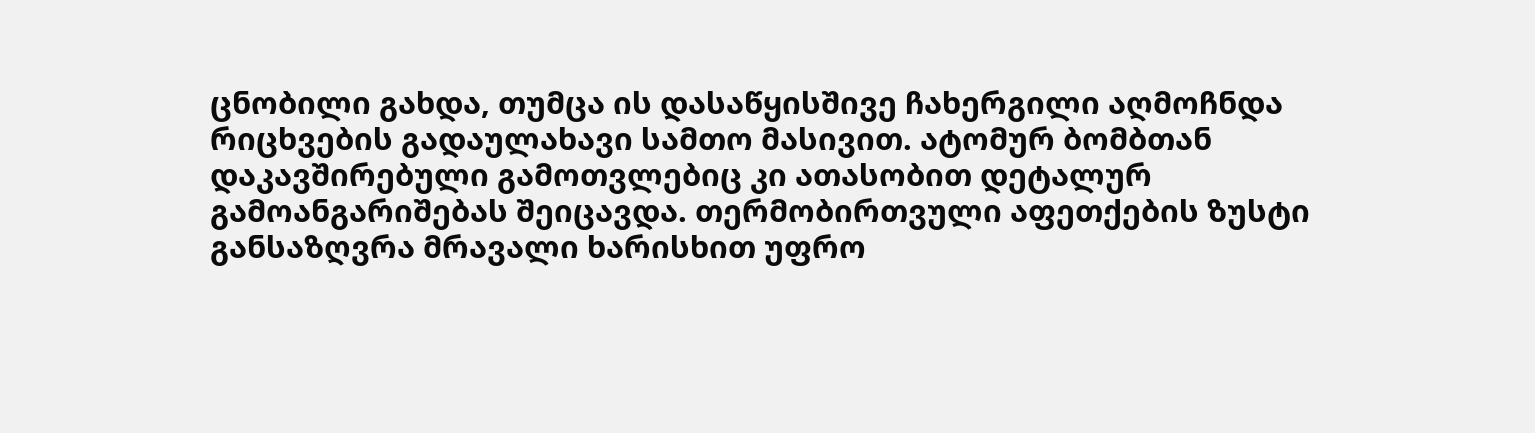ცნობილი გახდა, თუმცა ის დასაწყისშივე ჩახერგილი აღმოჩნდა რიცხვების გადაულახავი სამთო მასივით. ატომურ ბომბთან დაკავშირებული გამოთვლებიც კი ათასობით დეტალურ გამოანგარიშებას შეიცავდა. თერმობირთვული აფეთქების ზუსტი განსაზღვრა მრავალი ხარისხით უფრო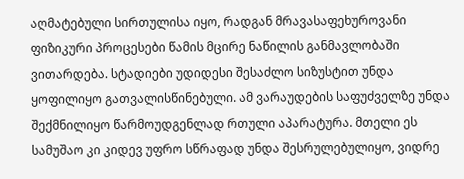აღმატებული სირთულისა იყო, რადგან მრავასაფეხუროვანი ფიზიკური პროცესები წამის მცირე ნაწილის განმავლობაში ვითარდება. სტადიები უდიდესი შესაძლო სიზუსტით უნდა ყოფილიყო გათვალისწინებული. ამ ვარაუდების საფუძველზე უნდა შექმნილიყო წარმოუდგენლად რთული აპარატურა. მთელი ეს სამუშაო კი კიდევ უფრო სწრაფად უნდა შესრულებულიყო, ვიდრე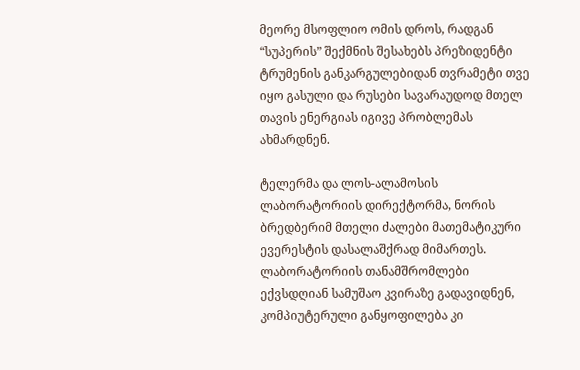მეორე მსოფლიო ომის დროს, რადგან “სუპერის” შექმნის შესახებს პრეზიდენტი ტრუმენის განკარგულებიდან თვრამეტი თვე იყო გასული და რუსები სავარაუდოდ მთელ თავის ენერგიას იგივე პრობლემას ახმარდნენ.

ტელერმა და ლოს-ალამოსის ლაბორატორიის დირექტორმა, ნორის ბრედბერიმ მთელი ძალები მათემატიკური ევერესტის დასალაშქრად მიმართეს. ლაბორატორიის თანამშრომლები ექვსდღიან სამუშაო კვირაზე გადავიდნენ, კომპიუტერული განყოფილება კი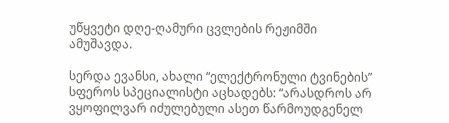უწყვეტი დღე-ღამური ცვლების რეჟიმში ამუშავდა.

სერდა ევანსი, ახალი “ელექტრონული ტვინების” სფეროს სპეციალისტი აცხადებს: “არასდროს არ ვყოფილვარ იძულებული ასეთ წარმოუდგენელ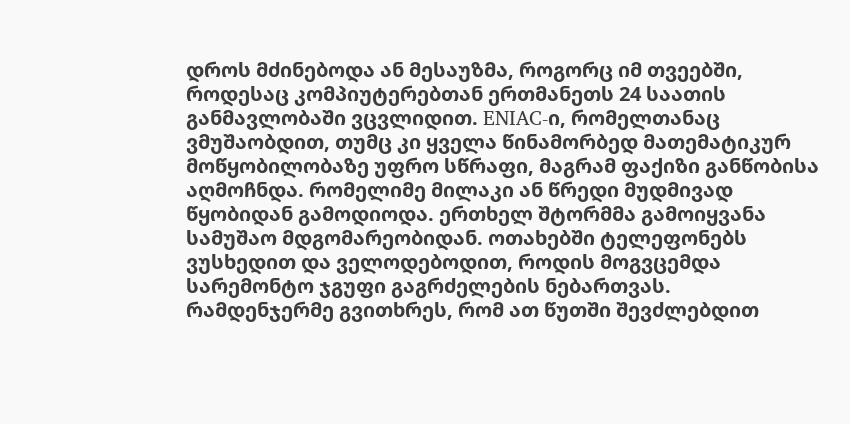დროს მძინებოდა ან მესაუზმა, როგორც იმ თვეებში, როდესაც კომპიუტერებთან ერთმანეთს 24 საათის განმავლობაში ვცვლიდით. ENIAC-ი, რომელთანაც ვმუშაობდით, თუმც კი ყველა წინამორბედ მათემატიკურ მოწყობილობაზე უფრო სწრაფი, მაგრამ ფაქიზი განწობისა აღმოჩნდა. რომელიმე მილაკი ან წრედი მუდმივად წყობიდან გამოდიოდა. ერთხელ შტორმმა გამოიყვანა სამუშაო მდგომარეობიდან. ოთახებში ტელეფონებს ვუსხედით და ველოდებოდით, როდის მოგვცემდა სარემონტო ჯგუფი გაგრძელების ნებართვას. რამდენჯერმე გვითხრეს, რომ ათ წუთში შევძლებდით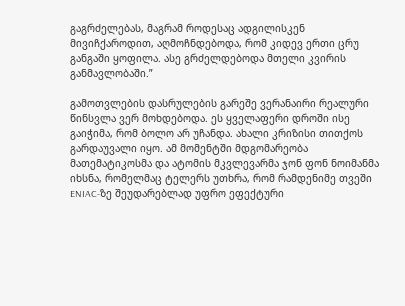გაგრძელებას, მაგრამ როდესაც ადგილისკენ მივიჩქაროდით, აღმოჩნდებოდა, რომ კიდევ ერთი ცრუ განგაში ყოფილა. ასე გრძელდებოდა მთელი კვირის განმავლობაში.”

გამოთვლების დასრულების გარეშე ვერანაირი რეალური წინსვლა ვერ მოხდებოდა. ეს ყველაფერი დროში ისე გაიჭიმა, რომ ბოლო არ უჩანდა. ახალი კრიზისი თითქოს გარდაუვალი იყო. ამ მომენტში მდგომარეობა მათემატიკოსმა და ატომის მკვლევარმა ჯონ ფონ ნოიმანმა იხსნა, რომელმაც ტელერს უთხრა, რომ რამდენიმე თვეში ENIAC-ზე შეუდარებლად უფრო ეფექტური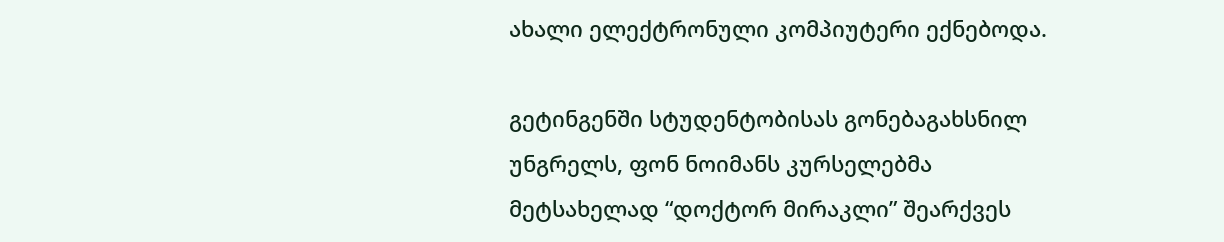ახალი ელექტრონული კომპიუტერი ექნებოდა.

გეტინგენში სტუდენტობისას გონებაგახსნილ უნგრელს, ფონ ნოიმანს კურსელებმა მეტსახელად “დოქტორ მირაკლი” შეარქვეს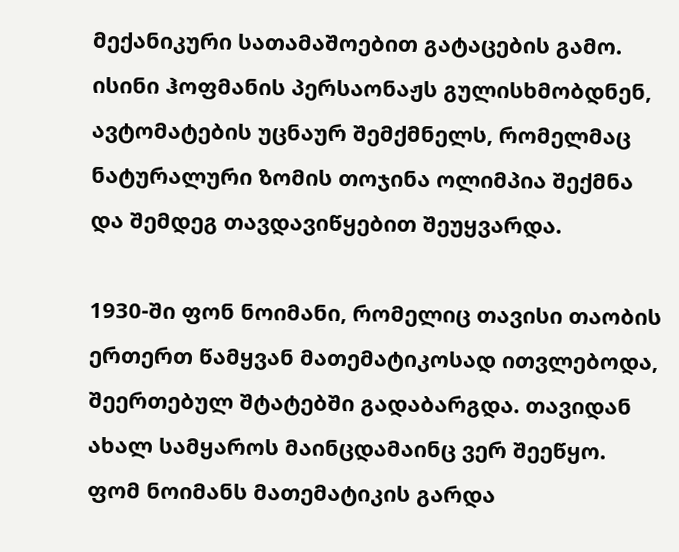მექანიკური სათამაშოებით გატაცების გამო. ისინი ჰოფმანის პერსაონაჟს გულისხმობდნენ, ავტომატების უცნაურ შემქმნელს, რომელმაც ნატურალური ზომის თოჯინა ოლიმპია შექმნა და შემდეგ თავდავიწყებით შეუყვარდა.

1930-ში ფონ ნოიმანი, რომელიც თავისი თაობის ერთერთ წამყვან მათემატიკოსად ითვლებოდა, შეერთებულ შტატებში გადაბარგდა. თავიდან ახალ სამყაროს მაინცდამაინც ვერ შეეწყო. ფომ ნოიმანს მათემატიკის გარდა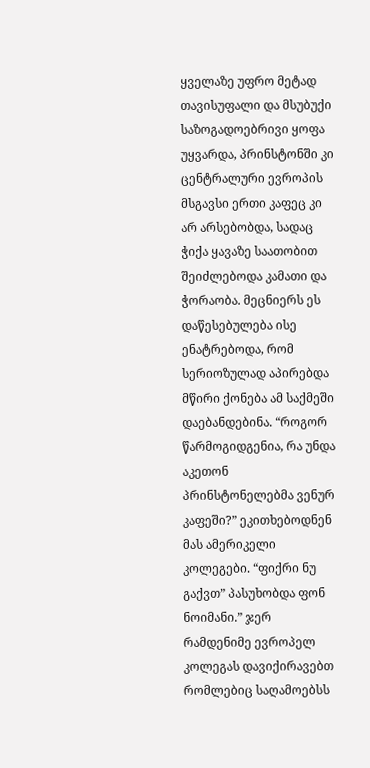ყველაზე უფრო მეტად თავისუფალი და მსუბუქი საზოგადოებრივი ყოფა უყვარდა, პრინსტონში კი ცენტრალური ევროპის მსგავსი ერთი კაფეც კი არ არსებობდა, სადაც ჭიქა ყავაზე საათობით შეიძლებოდა კამათი და ჭორაობა. მეცნიერს ეს დაწესებულება ისე ენატრებოდა, რომ სერიოზულად აპირებდა მწირი ქონება ამ საქმეში დაებანდებინა. “როგორ წარმოგიდგენია, რა უნდა აკეთონ პრინსტონელებმა ვენურ კაფეში?” ეკითხებოდნენ მას ამერიკელი კოლეგები. “ფიქრი ნუ გაქვთ” პასუხობდა ფონ ნოიმანი.” ჯერ რამდენიმე ევროპელ კოლეგას დავიქირავებთ რომლებიც საღამოებსს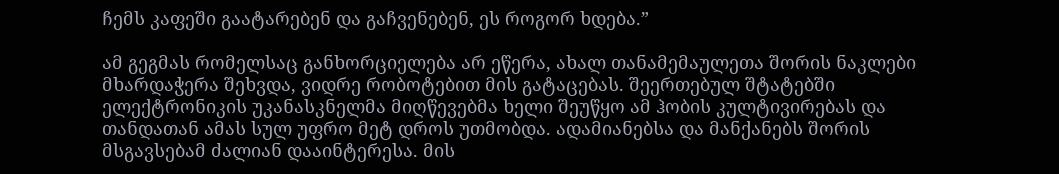ჩემს კაფეში გაატარებენ და გაჩვენებენ, ეს როგორ ხდება.”

ამ გეგმას რომელსაც განხორციელება არ ეწერა, ახალ თანამემაულეთა შორის ნაკლები მხარდაჭერა შეხვდა, ვიდრე რობოტებით მის გატაცებას. შეერთებულ შტატებში ელექტრონიკის უკანასკნელმა მიღწევებმა ხელი შეუწყო ამ ჰობის კულტივირებას და თანდათან ამას სულ უფრო მეტ დროს უთმობდა. ადამიანებსა და მანქანებს შორის მსგავსებამ ძალიან დააინტერესა. მის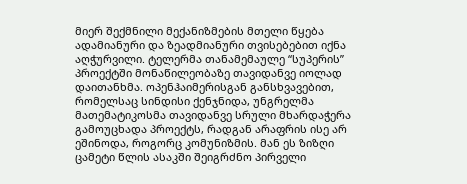მიერ შექმნილი მექანიზმების მთელი წყება ადამიანური და ზეადმიანური თვისებებით იქნა აღჭურვილი. ტელერმა თანამემაულე “სუპერის” პროექტში მონაწილეობაზე თავიდანვე იოლად დაითანხმა. ოპენჰაიმერისგან განსხვავებით, რომელსაც სინდისი ქენჯნიდა, უნგრელმა მათემატიკოსმა თავიდანვე სრული მხარდაჭერა გამოუცხადა პროექტს, რადგან არაფრის ისე არ ეშინოდა, როგორც კომუნიზმის. მან ეს ზიზღი ცამეტი წლის ასაკში შეიგრძნო პირველი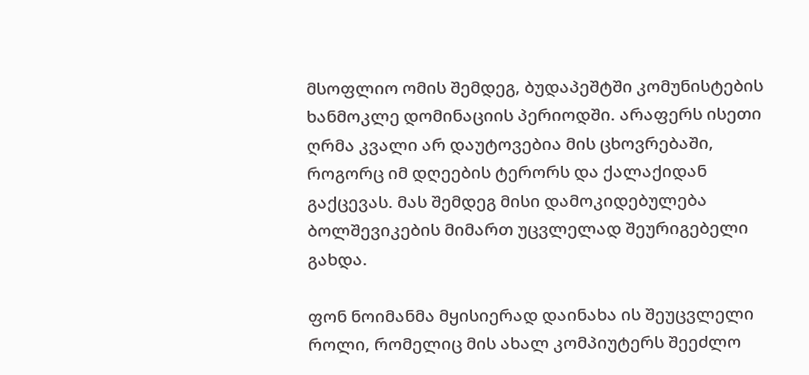მსოფლიო ომის შემდეგ, ბუდაპეშტში კომუნისტების ხანმოკლე დომინაციის პერიოდში. არაფერს ისეთი ღრმა კვალი არ დაუტოვებია მის ცხოვრებაში, როგორც იმ დღეების ტერორს და ქალაქიდან გაქცევას. მას შემდეგ მისი დამოკიდებულება ბოლშევიკების მიმართ უცვლელად შეურიგებელი გახდა.

ფონ ნოიმანმა მყისიერად დაინახა ის შეუცვლელი როლი, რომელიც მის ახალ კომპიუტერს შეეძლო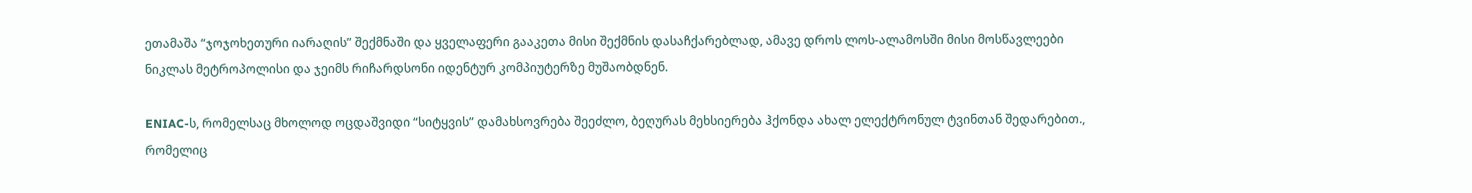ეთამაშა “ჯოჯოხეთური იარაღის” შექმნაში და ყველაფერი გააკეთა მისი შექმნის დასაჩქარებლად, ამავე დროს ლოს-ალამოსში მისი მოსწავლეები ნიკლას მეტროპოლისი და ჯეიმს რიჩარდსონი იდენტურ კომპიუტერზე მუშაობდნენ.

ENIAC-ს, რომელსაც მხოლოდ ოცდაშვიდი “სიტყვის” დამახსოვრება შეეძლო, ბეღურას მეხსიერება ჰქონდა ახალ ელექტრონულ ტვინთან შედარებით., რომელიც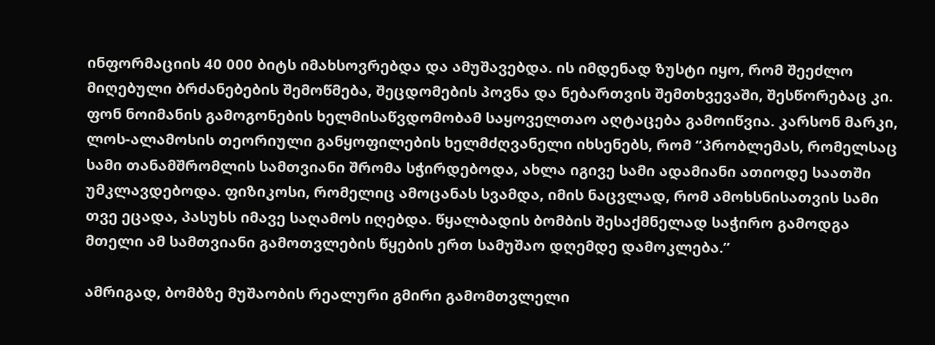ინფორმაციის 40 000 ბიტს იმახსოვრებდა და ამუშავებდა. ის იმდენად ზუსტი იყო, რომ შეეძლო მიღებული ბრძანებების შემოწმება, შეცდომების პოვნა და ნებართვის შემთხვევაში, შესწორებაც კი. ფონ ნოიმანის გამოგონების ხელმისაწვდომობამ საყოველთაო აღტაცება გამოიწვია. კარსონ მარკი, ლოს-ალამოსის თეორიული განყოფილების ხელმძღვანელი იხსენებს, რომ “პრობლემას, რომელსაც სამი თანამშრომლის სამთვიანი შრომა სჭირდებოდა, ახლა იგივე სამი ადამიანი ათიოდე საათში უმკლავდებოდა. ფიზიკოსი, რომელიც ამოცანას სვამდა, იმის ნაცვლად, რომ ამოხსნისათვის სამი თვე ეცადა, პასუხს იმავე საღამოს იღებდა. წყალბადის ბომბის შესაქმნელად საჭირო გამოდგა მთელი ამ სამთვიანი გამოთვლების წყების ერთ სამუშაო დღემდე დამოკლება.”

ამრიგად, ბომბზე მუშაობის რეალური გმირი გამომთვლელი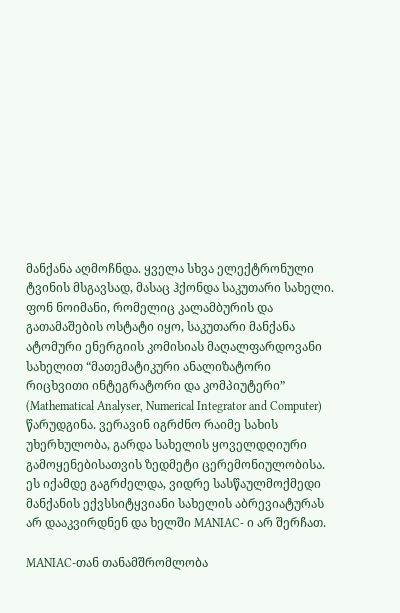მანქანა აღმოჩნდა. ყველა სხვა ელექტრონული ტვინის მსგავსად, მასაც ჰქონდა საკუთარი სახელი. ფონ ნოიმანი, რომელიც კალამბურის და გათამაშების ოსტატი იყო, საკუთარი მანქანა ატომური ენერგიის კომისიას მაღალფარდოვანი სახელით “მათემატიკური ანალიზატორი რიცხვითი ინტეგრატორი და კომპიუტერი” (Mathematical Analyser, Numerical Integrator and Computer) წარუდგინა. ვერავინ იგრძნო რაიმე სახის უხერხულობა, გარდა სახელის ყოველდღიური გამოყენებისათვის ზედმეტი ცერემონიულობისა. ეს იქამდე გაგრძელდა, ვიდრე სასწაულმოქმედი მანქანის ექვსსიტყვიანი სახელის აბრევიატურას არ დააკვირდნენ და ხელში MANIAC- ი არ შერჩათ.

MANIAC-თან თანამშრომლობა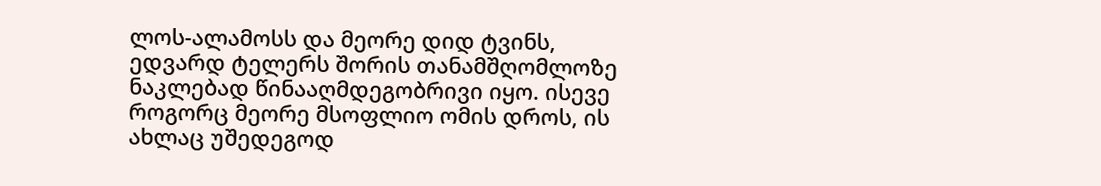ლოს-ალამოსს და მეორე დიდ ტვინს, ედვარდ ტელერს შორის თანამშღომლოზე ნაკლებად წინააღმდეგობრივი იყო. ისევე როგორც მეორე მსოფლიო ომის დროს, ის ახლაც უშედეგოდ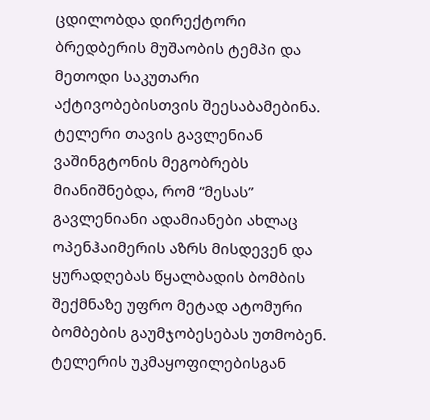ცდილობდა დირექტორი ბრედბერის მუშაობის ტემპი და მეთოდი საკუთარი აქტივობებისთვის შეესაბამებინა. ტელერი თავის გავლენიან ვაშინგტონის მეგობრებს მიანიშნებდა, რომ “მესას” გავლენიანი ადამიანები ახლაც ოპენჰაიმერის აზრს მისდევენ და ყურადღებას წყალბადის ბომბის შექმნაზე უფრო მეტად ატომური ბომბების გაუმჯობესებას უთმობენ. ტელერის უკმაყოფილებისგან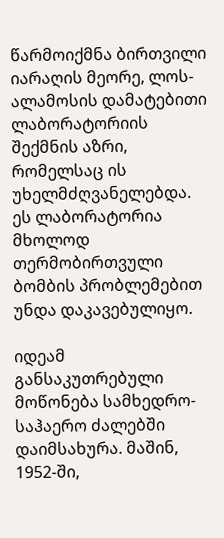წარმოიქმნა ბირთვილი იარაღის მეორე, ლოს-ალამოსის დამატებითი ლაბორატორიის შექმნის აზრი, რომელსაც ის უხელმძღვანელებდა. ეს ლაბორატორია მხოლოდ თერმობირთვული ბომბის პრობლემებით უნდა დაკავებულიყო.

იდეამ განსაკუთრებული მოწონება სამხედრო-საჰაერო ძალებში დაიმსახურა. მაშინ, 1952-ში,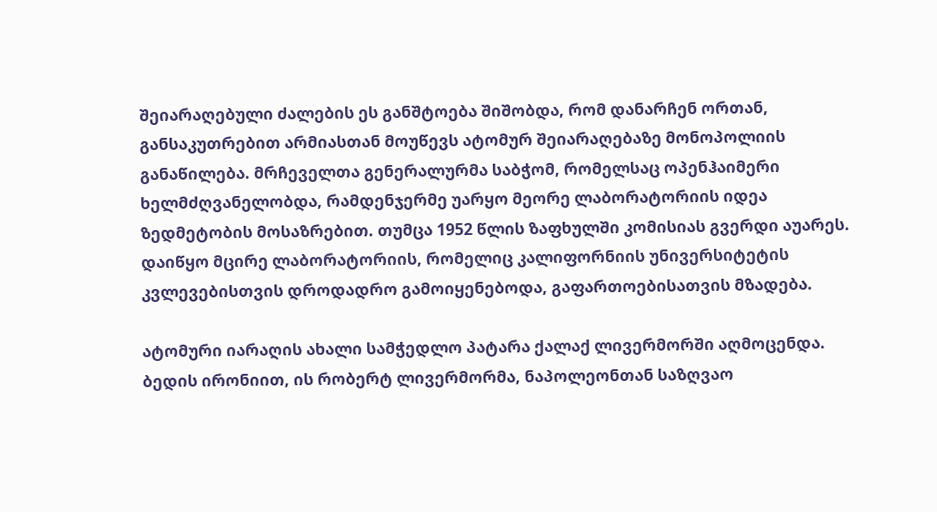შეიარაღებული ძალების ეს განშტოება შიშობდა, რომ დანარჩენ ორთან, განსაკუთრებით არმიასთან მოუწევს ატომურ შეიარაღებაზე მონოპოლიის განაწილება. მრჩეველთა გენერალურმა საბჭომ, რომელსაც ოპენჰაიმერი ხელმძღვანელობდა, რამდენჯერმე უარყო მეორე ლაბორატორიის იდეა ზედმეტობის მოსაზრებით. თუმცა 1952 წლის ზაფხულში კომისიას გვერდი აუარეს. დაიწყო მცირე ლაბორატორიის, რომელიც კალიფორნიის უნივერსიტეტის კვლევებისთვის დროდადრო გამოიყენებოდა, გაფართოებისათვის მზადება.

ატომური იარაღის ახალი სამჭედლო პატარა ქალაქ ლივერმორში აღმოცენდა. ბედის ირონიით, ის რობერტ ლივერმორმა, ნაპოლეონთან საზღვაო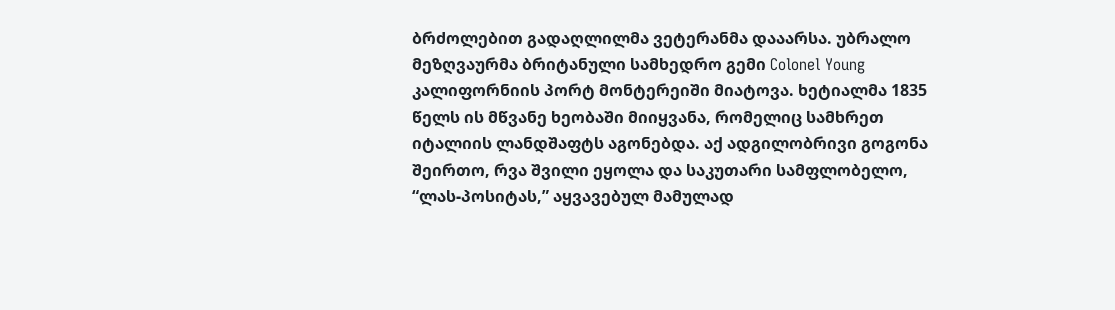ბრძოლებით გადაღლილმა ვეტერანმა დააარსა. უბრალო მეზღვაურმა ბრიტანული სამხედრო გემი Colonel Young კალიფორნიის პორტ მონტერეიში მიატოვა. ხეტიალმა 1835 წელს ის მწვანე ხეობაში მიიყვანა, რომელიც სამხრეთ იტალიის ლანდშაფტს აგონებდა. აქ ადგილობრივი გოგონა შეირთო, რვა შვილი ეყოლა და საკუთარი სამფლობელო, “ლას-პოსიტას,” აყვავებულ მამულად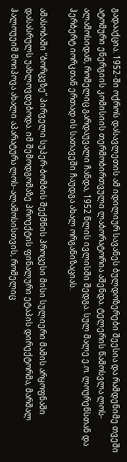გადააქცია. 1952-ში ოქროს დასავლეთის ამ იდილიურ სავანეს ბულდოზერები შეესია და რამდენიმე თვეში ატომური ენერგიის კომისიის თერმობირთვული ლაბორატორია აშენდა. ტელერის წამოსვლა ლოს-ალამოსიდან, რომელიც გარდაუვალი ჩანდა, 1952 წლის ივლისში შედგა. სულ მალე ე.ო. ლოურენსთან და ჰერბერტ იორკთან ერთად ის სათავეში ჩაუდგა ახალ ორგანიზაციას.

ამასობაში “ბორცვზე” პირველი სუპერ-ბომბის შექმნის პროცესი მისი სულიერი მამის არყოფნაში დასასრულს უახლოვდებოდა. იმ შემოდგომაზე პროექტის ფინალური ეტაპის დირექტორმა, მარშალ ჰალოუეიმ მოიპოვა ახალი აპარატურა ლოს-ალამოსისთვის, რომელიც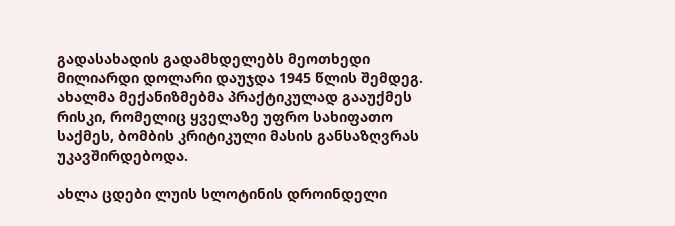გადასახადის გადამხდელებს მეოთხედი მილიარდი დოლარი დაუჯდა 1945 წლის შემდეგ. ახალმა მექანიზმებმა პრაქტიკულად გააუქმეს რისკი, რომელიც ყველაზე უფრო სახიფათო საქმეს, ბომბის კრიტიკული მასის განსაზღვრას უკავშირდებოდა.

ახლა ცდები ლუის სლოტინის დროინდელი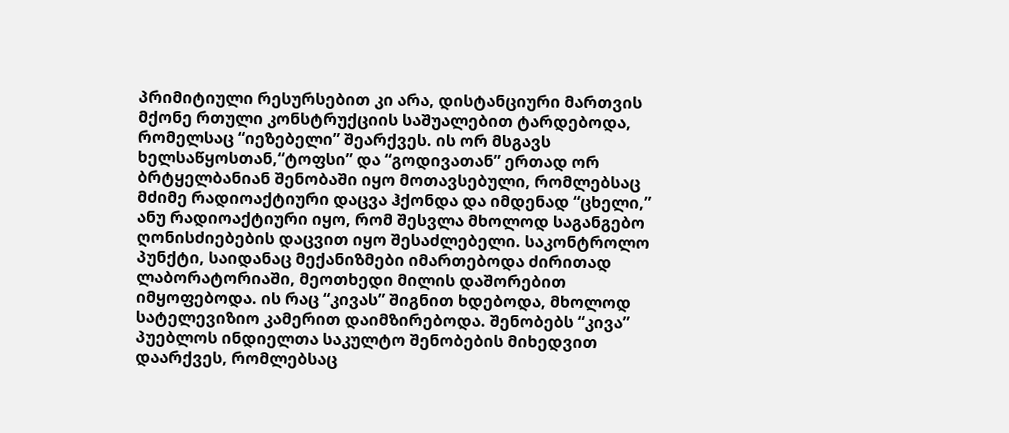პრიმიტიული რესურსებით კი არა, დისტანციური მართვის მქონე რთული კონსტრუქციის საშუალებით ტარდებოდა, რომელსაც “იეზებელი” შეარქვეს. ის ორ მსგავს ხელსაწყოსთან,“ტოფსი” და “გოდივათან” ერთად ორ ბრტყელბანიან შენობაში იყო მოთავსებული, რომლებსაც მძიმე რადიოაქტიური დაცვა ჰქონდა და იმდენად “ცხელი,” ანუ რადიოაქტიური იყო, რომ შესვლა მხოლოდ საგანგებო ღონისძიებების დაცვით იყო შესაძლებელი. საკონტროლო პუნქტი, საიდანაც მექანიზმები იმართებოდა ძირითად ლაბორატორიაში, მეოთხედი მილის დაშორებით იმყოფებოდა. ის რაც “კივას” შიგნით ხდებოდა, მხოლოდ სატელევიზიო კამერით დაიმზირებოდა. შენობებს “კივა” პუებლოს ინდიელთა საკულტო შენობების მიხედვით დაარქვეს, რომლებსაც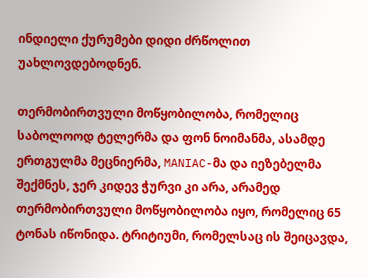ინდიელი ქურუმები დიდი ძრწოლით უახლოვდებოდნენ.

თერმობირთვული მოწყობილობა, რომელიც საბოლოოდ ტელერმა და ფონ ნოიმანმა, ასამდე ერთგულმა მეცნიერმა, MANIAC-მა და იეზებელმა შექმნეს, ჯერ კიდევ ჭურვი კი არა, არამედ თერმობირთვული მოწყობილობა იყო, რომელიც 65 ტონას იწონიდა. ტრიტიუმი, რომელსაც ის შეიცავდა,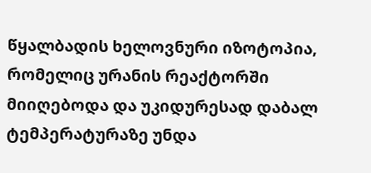წყალბადის ხელოვნური იზოტოპია, რომელიც ურანის რეაქტორში მიიღებოდა და უკიდურესად დაბალ ტემპერატურაზე უნდა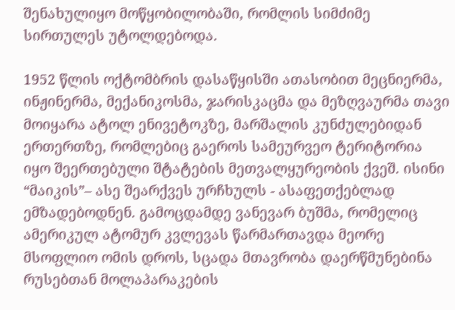შენახულიყო მოწყობილობაში, რომლის სიმძიმე სირთულეს უტოლდებოდა.

1952 წლის ოქტომბრის დასაწყისში ათასობით მეცნიერმა, ინჟინერმა, მექანიკოსმა, ჯარისკაცმა და მეზღვაურმა თავი მოიყარა ატოლ ენივეტოკზე, მარშალის კუნძულებიდან ერთერთზე, რომლებიც გაეროს სამეურვეო ტერიტორია იყო შეერთებული შტატების მეთვალყურეობის ქვეშ. ისინი “მაიკის”– ასე შეარქვეს ურჩხულს - ასაფეთქებლად ემზადებოდნენ. გამოცდამდე ვანევარ ბუშმა, რომელიც ამერიკულ ატომურ კვლევას წარმართავდა მეორე მსოფლიო ომის დროს, სცადა მთავრობა დაერწმუნებინა რუსებთან მოლაპარაკების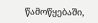წამოწყებაში,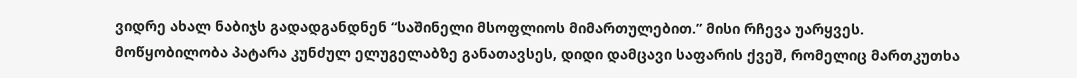ვიდრე ახალ ნაბიჯს გადადგანდნენ “საშინელი მსოფლიოს მიმართულებით.” მისი რჩევა უარყვეს. მოწყობილობა პატარა კუნძულ ელუგელაბზე განათავსეს, დიდი დამცავი საფარის ქვეშ, რომელიც მართკუთხა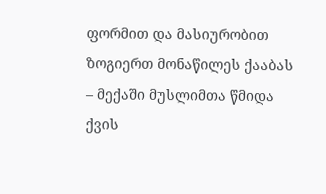ფორმით და მასიურობით ზოგიერთ მონაწილეს ქააბას – მექაში მუსლიმთა წმიდა ქვის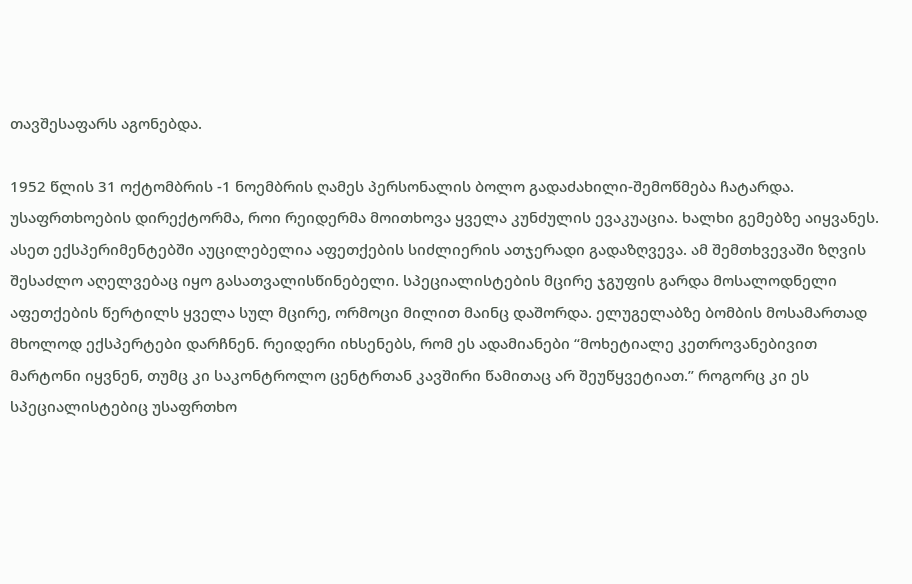თავშესაფარს აგონებდა.

1952 წლის 31 ოქტომბრის -1 ნოემბრის ღამეს პერსონალის ბოლო გადაძახილი-შემოწმება ჩატარდა. უსაფრთხოების დირექტორმა, როი რეიდერმა მოითხოვა ყველა კუნძულის ევაკუაცია. ხალხი გემებზე აიყვანეს. ასეთ ექსპერიმენტებში აუცილებელია აფეთქების სიძლიერის ათჯერადი გადაზღვევა. ამ შემთხვევაში ზღვის შესაძლო აღელვებაც იყო გასათვალისწინებელი. სპეციალისტების მცირე ჯგუფის გარდა მოსალოდნელი აფეთქების წერტილს ყველა სულ მცირე, ორმოცი მილით მაინც დაშორდა. ელუგელაბზე ბომბის მოსამართად მხოლოდ ექსპერტები დარჩნენ. რეიდერი იხსენებს, რომ ეს ადამიანები “მოხეტიალე კეთროვანებივით მარტონი იყვნენ, თუმც კი საკონტროლო ცენტრთან კავშირი წამითაც არ შეუწყვეტიათ.” როგორც კი ეს სპეციალისტებიც უსაფრთხო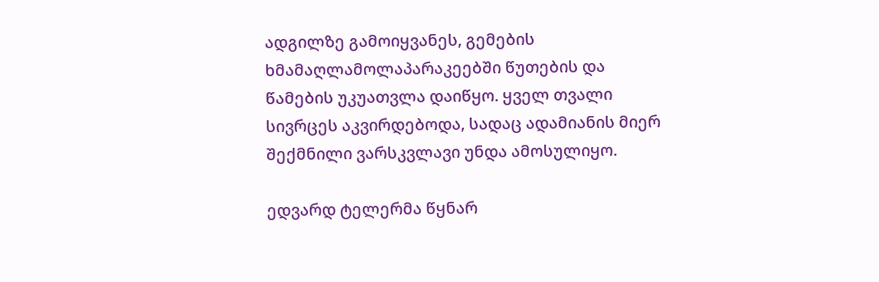ადგილზე გამოიყვანეს, გემების ხმამაღლამოლაპარაკეებში წუთების და წამების უკუათვლა დაიწყო. ყველ თვალი სივრცეს აკვირდებოდა, სადაც ადამიანის მიერ შექმნილი ვარსკვლავი უნდა ამოსულიყო.

ედვარდ ტელერმა წყნარ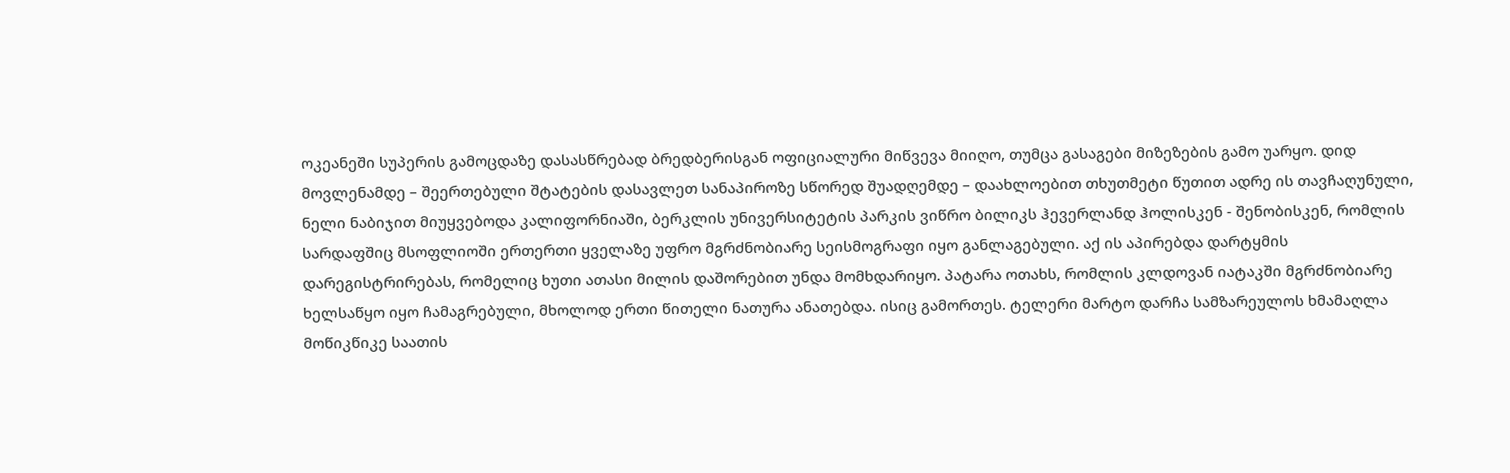ოკეანეში სუპერის გამოცდაზე დასასწრებად ბრედბერისგან ოფიციალური მიწვევა მიიღო, თუმცა გასაგები მიზეზების გამო უარყო. დიდ მოვლენამდე – შეერთებული შტატების დასავლეთ სანაპიროზე სწორედ შუადღემდე – დაახლოებით თხუთმეტი წუთით ადრე ის თავჩაღუნული, ნელი ნაბიჯით მიუყვებოდა კალიფორნიაში, ბერკლის უნივერსიტეტის პარკის ვიწრო ბილიკს ჰევერლანდ ჰოლისკენ - შენობისკენ, რომლის სარდაფშიც მსოფლიოში ერთერთი ყველაზე უფრო მგრძნობიარე სეისმოგრაფი იყო განლაგებული. აქ ის აპირებდა დარტყმის დარეგისტრირებას, რომელიც ხუთი ათასი მილის დაშორებით უნდა მომხდარიყო. პატარა ოთახს, რომლის კლდოვან იატაკში მგრძნობიარე ხელსაწყო იყო ჩამაგრებული, მხოლოდ ერთი წითელი ნათურა ანათებდა. ისიც გამორთეს. ტელერი მარტო დარჩა სამზარეულოს ხმამაღლა მოწიკწიკე საათის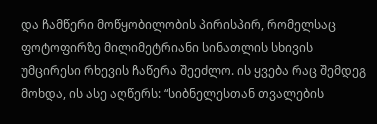და ჩამწერი მოწყობილობის პირისპირ, რომელსაც ფოტოფირზე მილიმეტრიანი სინათლის სხივის უმცირესი რხევის ჩაწერა შეეძლო. ის ყვება რაც შემდეგ მოხდა, ის ასე აღწერს: “სიბნელესთან თვალების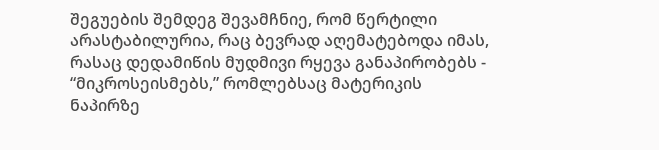შეგუების შემდეგ შევამჩნიე, რომ წერტილი არასტაბილურია, რაც ბევრად აღემატებოდა იმას, რასაც დედამიწის მუდმივი რყევა განაპირობებს - “მიკროსეისმებს,” რომლებსაც მატერიკის ნაპირზე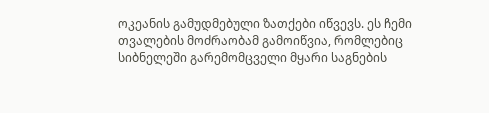ოკეანის გამუდმებული ზათქები იწვევს. ეს ჩემი თვალების მოძრაობამ გამოიწვია, რომლებიც სიბნელეში გარემომცველი მყარი საგნების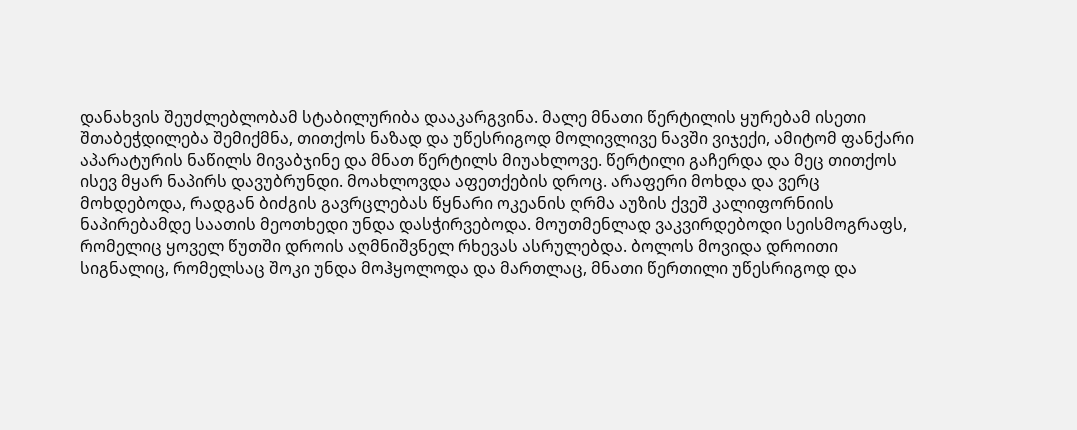დანახვის შეუძლებლობამ სტაბილურიბა დააკარგვინა. მალე მნათი წერტილის ყურებამ ისეთი შთაბეჭდილება შემიქმნა, თითქოს ნაზად და უწესრიგოდ მოლივლივე ნავში ვიჯექი, ამიტომ ფანქარი აპარატურის ნაწილს მივაბჯინე და მნათ წერტილს მიუახლოვე. წერტილი გაჩერდა და მეც თითქოს ისევ მყარ ნაპირს დავუბრუნდი. მოახლოვდა აფეთქების დროც. არაფერი მოხდა და ვერც მოხდებოდა, რადგან ბიძგის გავრცლებას წყნარი ოკეანის ღრმა აუზის ქვეშ კალიფორნიის ნაპირებამდე საათის მეოთხედი უნდა დასჭირვებოდა. მოუთმენლად ვაკვირდებოდი სეისმოგრაფს, რომელიც ყოველ წუთში დროის აღმნიშვნელ რხევას ასრულებდა. ბოლოს მოვიდა დროითი სიგნალიც, რომელსაც შოკი უნდა მოჰყოლოდა და მართლაც, მნათი წერთილი უწესრიგოდ და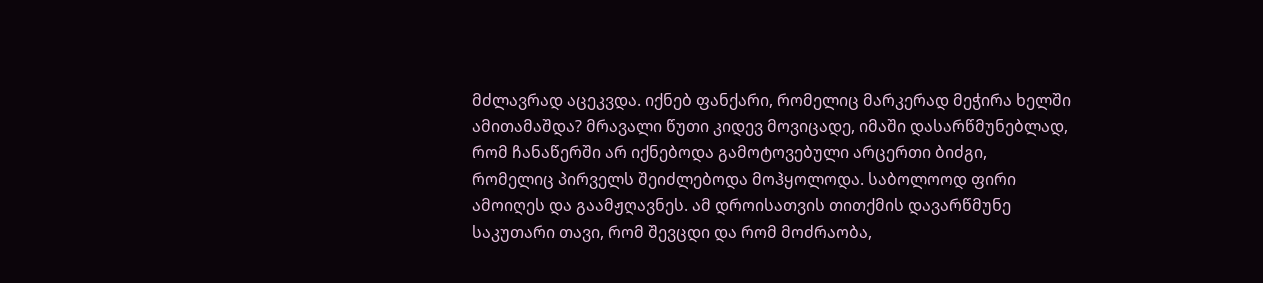მძლავრად აცეკვდა. იქნებ ფანქარი, რომელიც მარკერად მეჭირა ხელში ამითამაშდა? მრავალი წუთი კიდევ მოვიცადე, იმაში დასარწმუნებლად, რომ ჩანაწერში არ იქნებოდა გამოტოვებული არცერთი ბიძგი, რომელიც პირველს შეიძლებოდა მოჰყოლოდა. საბოლოოდ ფირი ამოიღეს და გაამჟღავნეს. ამ დროისათვის თითქმის დავარწმუნე საკუთარი თავი, რომ შევცდი და რომ მოძრაობა,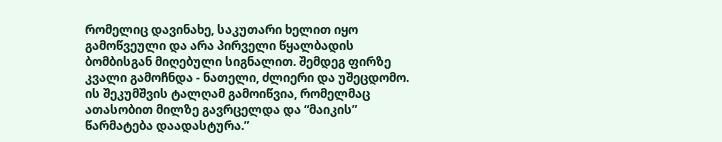რომელიც დავინახე, საკუთარი ხელით იყო გამოწვეული და არა პირველი წყალბადის ბომბისგან მიღებული სიგნალით. შემდეგ ფირზე კვალი გამოჩნდა - ნათელი, ძლიერი და უშეცდომო. ის შეკუმშვის ტალღამ გამოიწვია, რომელმაც ათასობით მილზე გავრცელდა და “მაიკის” წარმატება დაადასტურა.”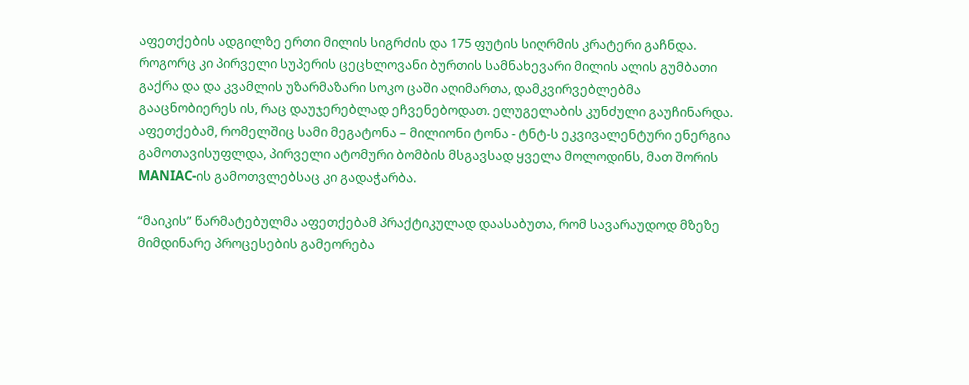აფეთქების ადგილზე ერთი მილის სიგრძის და 175 ფუტის სიღრმის კრატერი გაჩნდა. როგორც კი პირველი სუპერის ცეცხლოვანი ბურთის სამნახევარი მილის ალის გუმბათი გაქრა და და კვამლის უზარმაზარი სოკო ცაში აღიმართა, დამკვირვებლებმა გააცნობიერეს ის, რაც დაუჯერებლად ეჩვენებოდათ. ელუგელაბის კუნძული გაუჩინარდა. აფეთქებამ, რომელშიც სამი მეგატონა – მილიონი ტონა - ტნტ-ს ეკვივალენტური ენერგია გამოთავისუფლდა, პირველი ატომური ბომბის მსგავსად ყველა მოლოდინს, მათ შორის MANIAC-ის გამოთვლებსაც კი გადაჭარბა.

“მაიკის” წარმატებულმა აფეთქებამ პრაქტიკულად დაასაბუთა, რომ სავარაუდოდ მზეზე მიმდინარე პროცესების გამეორება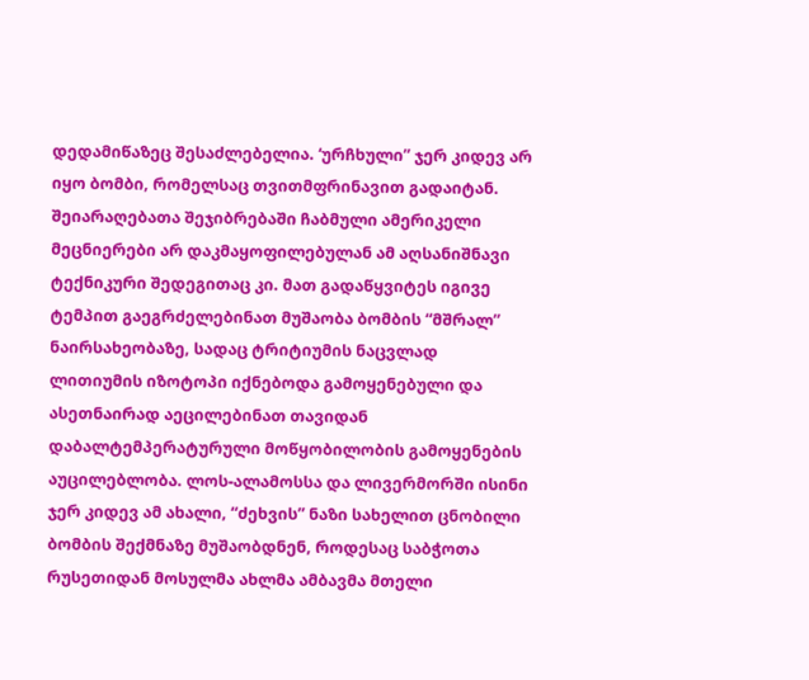დედამიწაზეც შესაძლებელია. ‘ურჩხული” ჯერ კიდევ არ იყო ბომბი, რომელსაც თვითმფრინავით გადაიტან. შეიარაღებათა შეჯიბრებაში ჩაბმული ამერიკელი მეცნიერები არ დაკმაყოფილებულან ამ აღსანიშნავი ტექნიკური შედეგითაც კი. მათ გადაწყვიტეს იგივე ტემპით გაეგრძელებინათ მუშაობა ბომბის “მშრალ” ნაირსახეობაზე, სადაც ტრიტიუმის ნაცვლად ლითიუმის იზოტოპი იქნებოდა გამოყენებული და ასეთნაირად აეცილებინათ თავიდან დაბალტემპერატურული მოწყობილობის გამოყენების აუცილებლობა. ლოს-ალამოსსა და ლივერმორში ისინი ჯერ კიდევ ამ ახალი, “ძეხვის” ნაზი სახელით ცნობილი ბომბის შექმნაზე მუშაობდნენ, როდესაც საბჭოთა რუსეთიდან მოსულმა ახლმა ამბავმა მთელი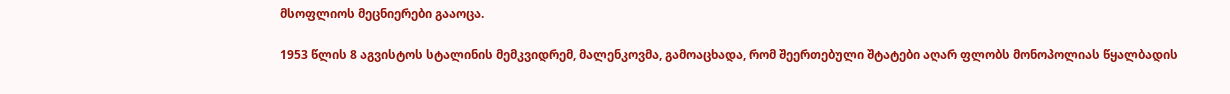მსოფლიოს მეცნიერები გააოცა.

1953 წლის 8 აგვისტოს სტალინის მემკვიდრემ, მალენკოვმა, გამოაცხადა, რომ შეერთებული შტატები აღარ ფლობს მონოპოლიას წყალბადის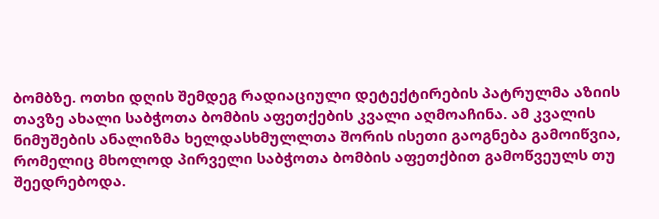ბომბზე. ოთხი დღის შემდეგ რადიაციული დეტექტირების პატრულმა აზიის თავზე ახალი საბჭოთა ბომბის აფეთქების კვალი აღმოაჩინა. ამ კვალის ნიმუშების ანალიზმა ხელდასხმულლთა შორის ისეთი გაოგნება გამოიწვია, რომელიც მხოლოდ პირველი საბჭოთა ბომბის აფეთქბით გამოწვეულს თუ შეედრებოდა.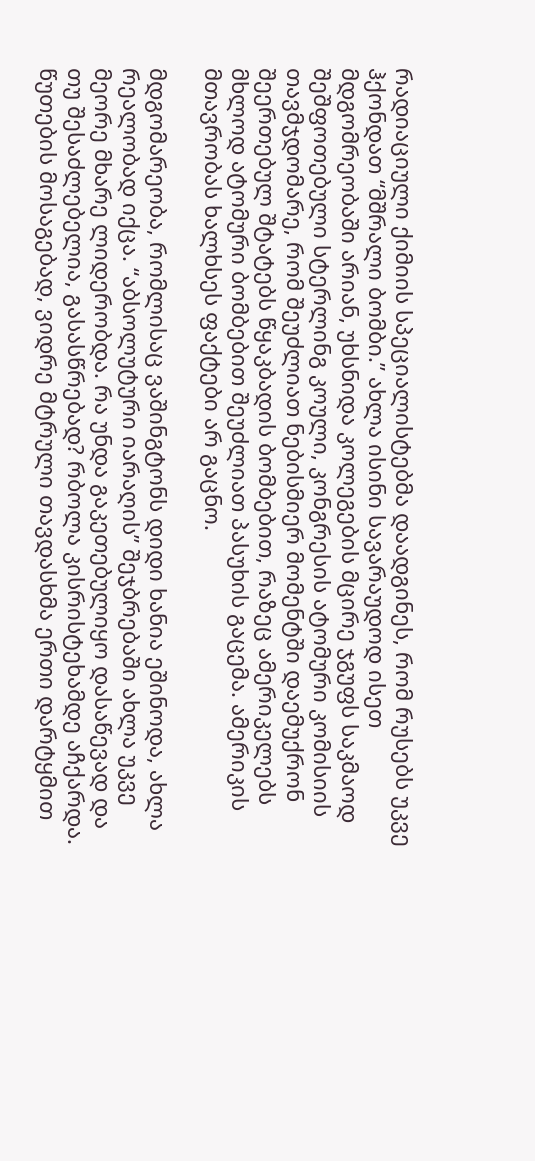რადიაციული ქიმიის სპეციალისტებმა დაადგინეს, რომ რუსებს უკვე ჰქონდათ “მშრალი ბომბი.” ახლა ისინი სავარაუდოდ ისეთ მდგომრეობაში არიან, უხსნიდა კოლეგების მცირე ჯგუფს საკმაოდ შეშფოთებული სტერლინგ კოული, კონგრესის ატომური კომისიის თავმჯდომარე, რომ შეუძლიათ ნებისმიერ მომენტში დაემუქრონ შეერთებულ შტატებს წყაკბადის ბომბებით, რაზეც ამერიკელებს მხლოდ ატომური ბომბებით შეუძლიათ პასუხის გაცემა. ამერიკის მთავრობას ხალხსეს ფაქტები არ გაცნო.

მდგომარეობა, რომლისაც ვაშინგტონს დიდი ხანია ეშინოდა, ახლა რეალობად იქცა. “აბსოლუტური იარაღის” შეჯბრებაში ახლა უკვე მეორე მხარე ლიდერობდა. რა უნდა გაკეთებულიყო დასაწევად და თუ შესაძლებელია, გასასწრებად? რბოლა კისრისტეხამდე აჩქარდა. წუთების მოსაგებად, ვიდრე მტრული თავდასხმა ერთი დარტყმით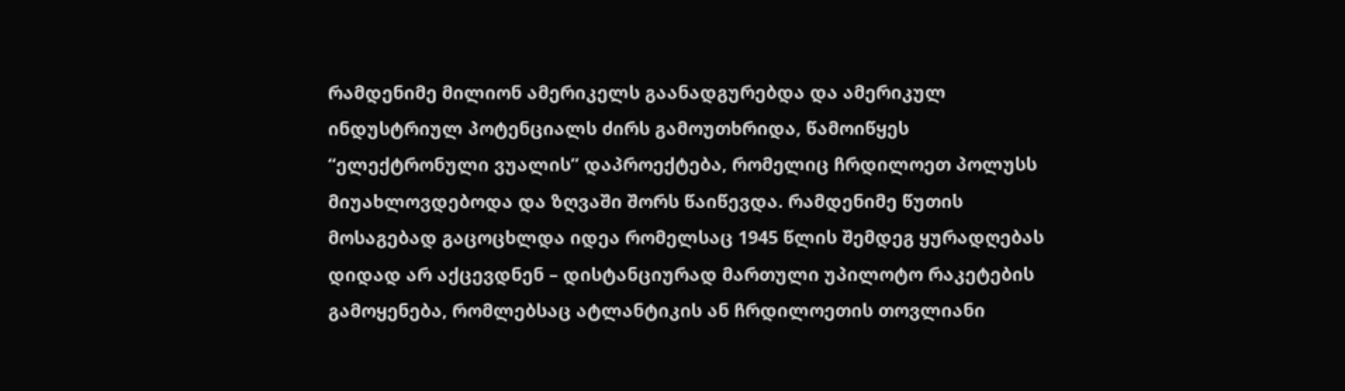რამდენიმე მილიონ ამერიკელს გაანადგურებდა და ამერიკულ ინდუსტრიულ პოტენციალს ძირს გამოუთხრიდა, წამოიწყეს “ელექტრონული ვუალის” დაპროექტება, რომელიც ჩრდილოეთ პოლუსს მიუახლოვდებოდა და ზღვაში შორს წაიწევდა. რამდენიმე წუთის მოსაგებად გაცოცხლდა იდეა რომელსაც 1945 წლის შემდეგ ყურადღებას დიდად არ აქცევდნენ – დისტანციურად მართული უპილოტო რაკეტების გამოყენება, რომლებსაც ატლანტიკის ან ჩრდილოეთის თოვლიანი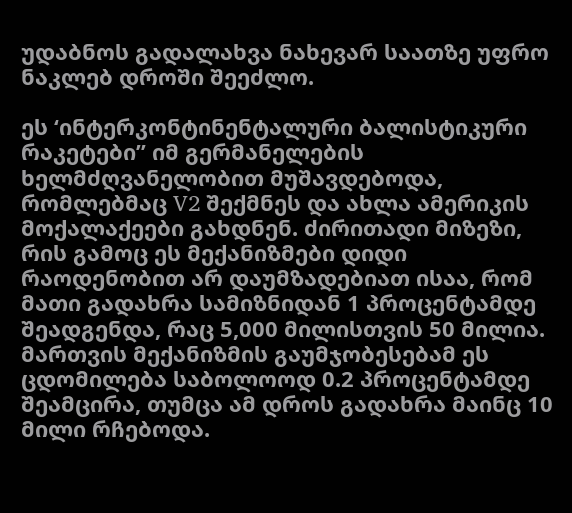უდაბნოს გადალახვა ნახევარ საათზე უფრო ნაკლებ დროში შეეძლო.

ეს ‘ინტერკონტინენტალური ბალისტიკური რაკეტები” იმ გერმანელების ხელმძღვანელობით მუშავდებოდა, რომლებმაც V2 შექმნეს და ახლა ამერიკის მოქალაქეები გახდნენ. ძირითადი მიზეზი, რის გამოც ეს მექანიზმები დიდი რაოდენობით არ დაუმზადებიათ ისაა, რომ მათი გადახრა სამიზნიდან 1 პროცენტამდე შეადგენდა, რაც 5,000 მილისთვის 50 მილია. მართვის მექანიზმის გაუმჯობესებამ ეს ცდომილება საბოლოოდ 0.2 პროცენტამდე შეამცირა, თუმცა ამ დროს გადახრა მაინც 10 მილი რჩებოდა.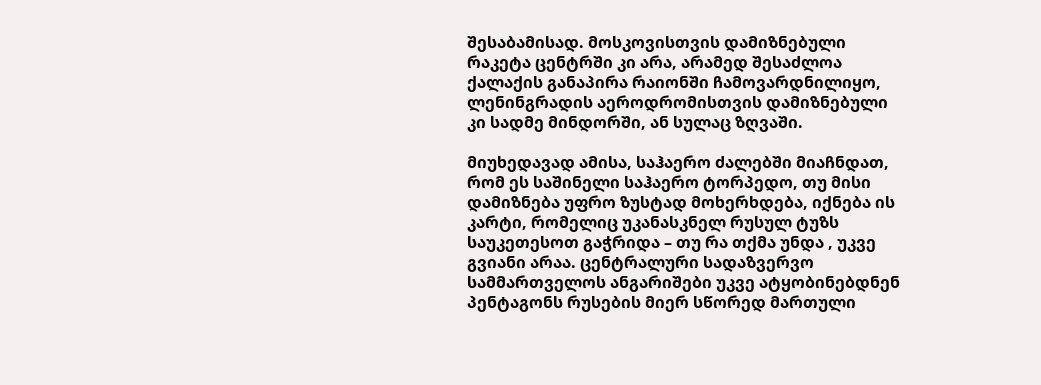შესაბამისად. მოსკოვისთვის დამიზნებული რაკეტა ცენტრში კი არა, არამედ შესაძლოა ქალაქის განაპირა რაიონში ჩამოვარდნილიყო, ლენინგრადის აეროდრომისთვის დამიზნებული კი სადმე მინდორში, ან სულაც ზღვაში.

მიუხედავად ამისა, საჰაერო ძალებში მიაჩნდათ, რომ ეს საშინელი საჰაერო ტორპედო, თუ მისი დამიზნება უფრო ზუსტად მოხერხდება, იქნება ის კარტი, რომელიც უკანასკნელ რუსულ ტუზს საუკეთესოთ გაჭრიდა – თუ რა თქმა უნდა , უკვე გვიანი არაა. ცენტრალური სადაზვერვო სამმართველოს ანგარიშები უკვე ატყობინებდნენ პენტაგონს რუსების მიერ სწორედ მართული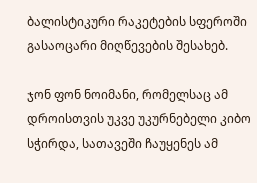ბალისტიკური რაკეტების სფეროში გასაოცარი მიღწევების შესახებ.

ჯონ ფონ ნოიმანი, რომელსაც ამ დროისთვის უკვე უკურნებელი კიბო სჭირდა, სათავეში ჩაუყენეს ამ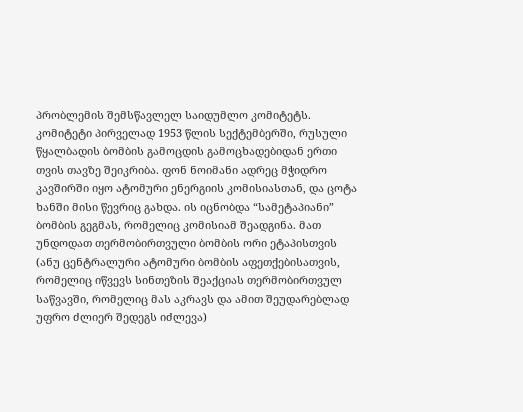პრობლემის შემსწავლელ საიდუმლო კომიტეტს. კომიტეტი პირველად 1953 წლის სექტემბერში, რუსული წყალბადის ბომბის გამოცდის გამოცხადებიდან ერთი თვის თავზე შეიკრიბა. ფონ ნოიმანი ადრეც მჭიდრო კავშირში იყო ატომური ენერგიის კომისიასთან, და ცოტა ხანში მისი წევრიც გახდა. ის იცნობდა “სამეტაპიანი” ბომბის გეგმას, რომელიც კომისიამ შეადგინა. მათ უნდოდათ თერმობირთვული ბომბის ორი ეტაპისთვის (ანუ ცენტრალური ატომური ბომბის აფეთქებისათვის, რომელიც იწვევს სინთეზის შეაქციას თერმობირთვულ საწვავში, რომელიც მას აკრავს და ამით შეუდარებლად უფრო ძლიერ შედეგს იძლევა)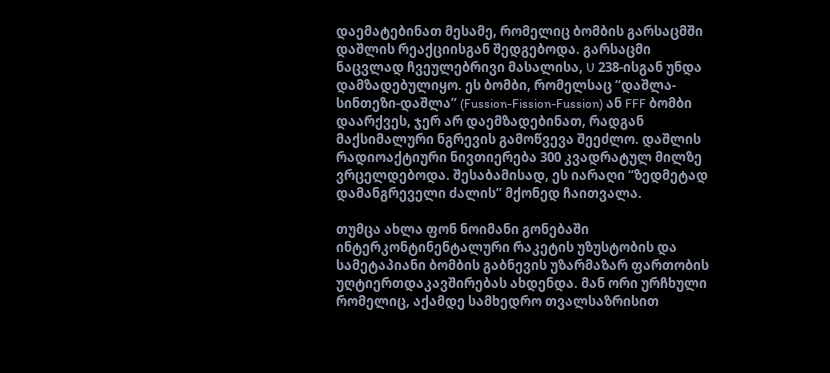დაემატებინათ მესამე, რომელიც ბომბის გარსაცმში დაშლის რეაქციისგან შედგებოდა. გარსაცმი ნაცვლად ჩვეულებრივი მასალისა, U 238-ისგან უნდა დამზადებულიყო. ეს ბომბი, რომელსაც “დაშლა-სინთეზი-დაშლა” (Fussion-Fission-Fussion) ან FFF ბომბი დაარქვეს, ჯერ არ დაემზადებინათ, რადგან მაქსიმალური ნგრევის გამოწვევა შეეძლო. დაშლის რადიოაქტიური ნივთიერება 300 კვადრატულ მილზე ვრცელდებოდა. შესაბამისად, ეს იარაღი “ზედმეტად დამანგრეველი ძალის” მქონედ ჩაითვალა.

თუმცა ახლა ფონ ნოიმანი გონებაში ინტერკონტინენტალური რაკეტის უზუსტობის და სამეტაპიანი ბომბის გაბნევის უზარმაზარ ფართობის უღტიერთდაკავშირებას ახდენდა. მან ორი ურჩხული რომელიც, აქამდე სამხედრო თვალსაზრისით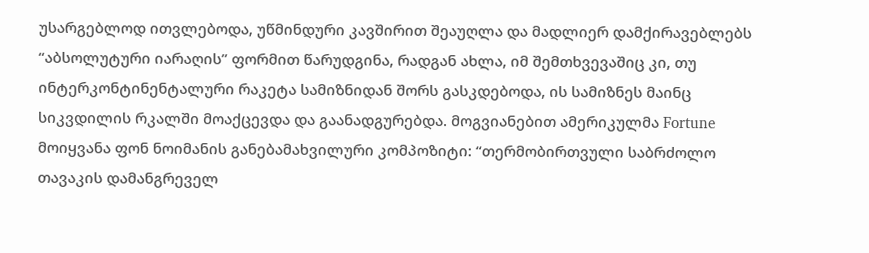უსარგებლოდ ითვლებოდა, უწმინდური კავშირით შეაუღლა და მადლიერ დამქირავებლებს “აბსოლუტური იარაღის” ფორმით წარუდგინა, რადგან ახლა, იმ შემთხვევაშიც კი, თუ ინტერკონტინენტალური რაკეტა სამიზნიდან შორს გასკდებოდა, ის სამიზნეს მაინც სიკვდილის რკალში მოაქცევდა და გაანადგურებდა. მოგვიანებით ამერიკულმა Fortune მოიყვანა ფონ ნოიმანის განებამახვილური კომპოზიტი: “თერმობირთვული საბრძოლო თავაკის დამანგრეველ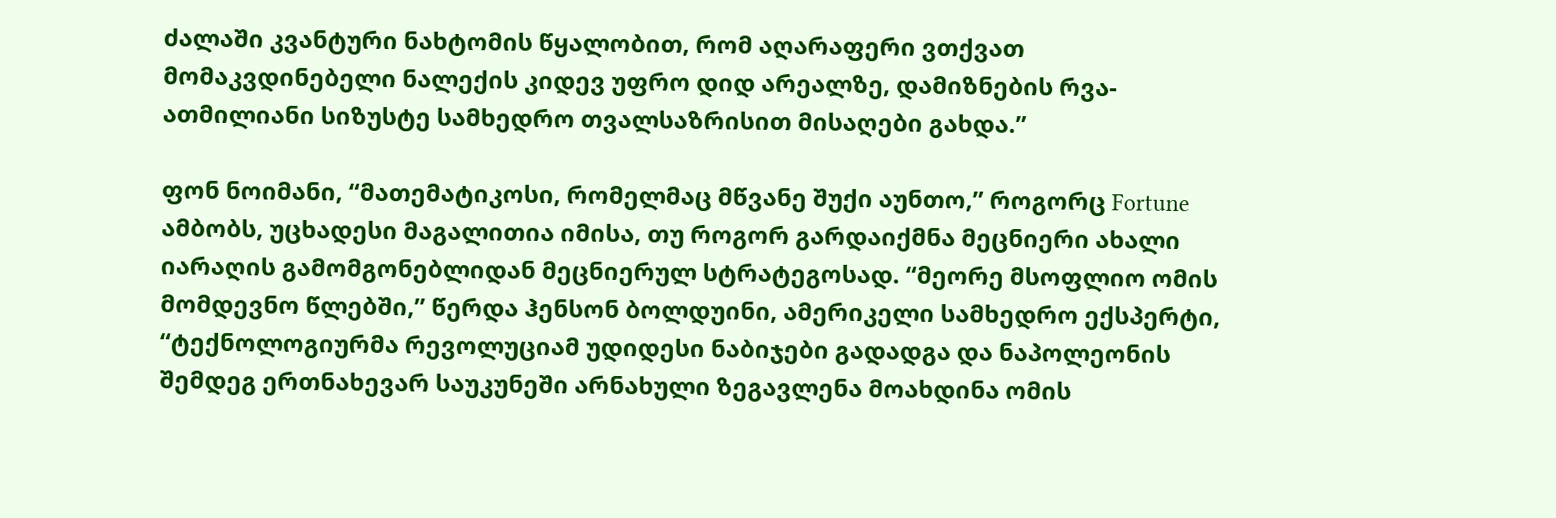ძალაში კვანტური ნახტომის წყალობით, რომ აღარაფერი ვთქვათ მომაკვდინებელი ნალექის კიდევ უფრო დიდ არეალზე, დამიზნების რვა-ათმილიანი სიზუსტე სამხედრო თვალსაზრისით მისაღები გახდა.”

ფონ ნოიმანი, “მათემატიკოსი, რომელმაც მწვანე შუქი აუნთო,” როგორც Fortune ამბობს, უცხადესი მაგალითია იმისა, თუ როგორ გარდაიქმნა მეცნიერი ახალი იარაღის გამომგონებლიდან მეცნიერულ სტრატეგოსად. “მეორე მსოფლიო ომის მომდევნო წლებში,” წერდა ჰენსონ ბოლდუინი, ამერიკელი სამხედრო ექსპერტი, “ტექნოლოგიურმა რევოლუციამ უდიდესი ნაბიჯები გადადგა და ნაპოლეონის შემდეგ ერთნახევარ საუკუნეში არნახული ზეგავლენა მოახდინა ომის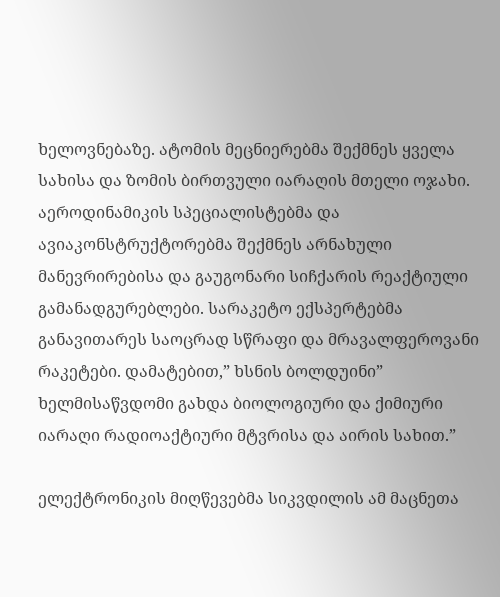ხელოვნებაზე. ატომის მეცნიერებმა შექმნეს ყველა სახისა და ზომის ბირთვული იარაღის მთელი ოჯახი. აეროდინამიკის სპეციალისტებმა და ავიაკონსტრუქტორებმა შექმნეს არნახული მანევრირებისა და გაუგონარი სიჩქარის რეაქტიული გამანადგურებლები. სარაკეტო ექსპერტებმა განავითარეს საოცრად სწრაფი და მრავალფეროვანი რაკეტები. დამატებით,” ხსნის ბოლდუინი” ხელმისაწვდომი გახდა ბიოლოგიური და ქიმიური იარაღი რადიოაქტიური მტვრისა და აირის სახით.”

ელექტრონიკის მიღწევებმა სიკვდილის ამ მაცნეთა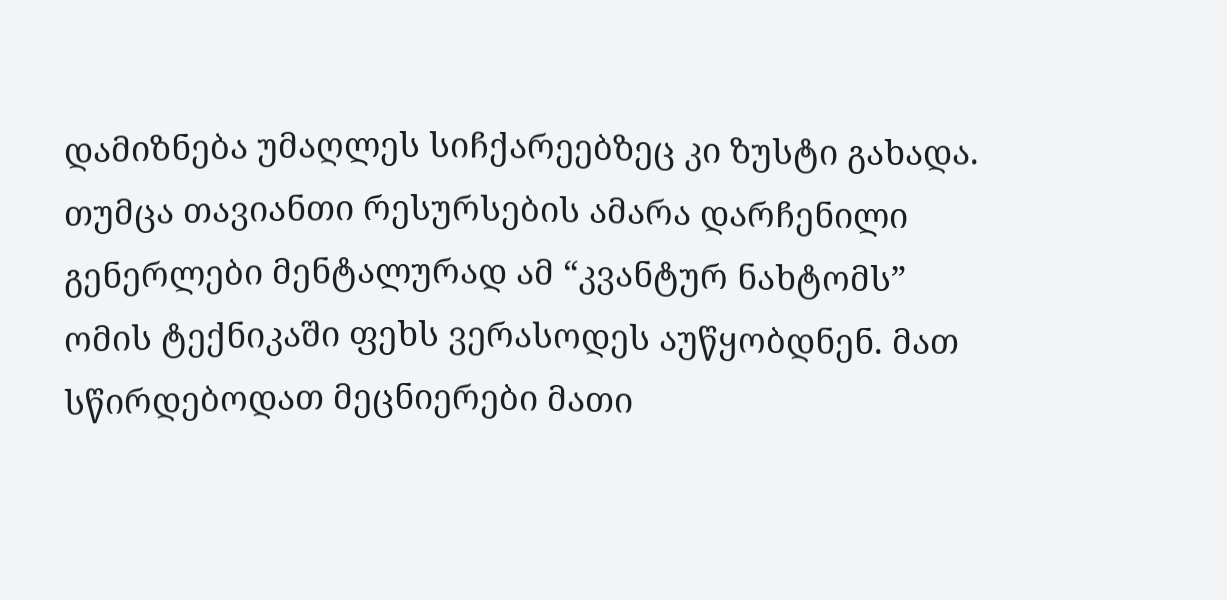დამიზნება უმაღლეს სიჩქარეებზეც კი ზუსტი გახადა. თუმცა თავიანთი რესურსების ამარა დარჩენილი გენერლები მენტალურად ამ “კვანტურ ნახტომს” ომის ტექნიკაში ფეხს ვერასოდეს აუწყობდნენ. მათ სწირდებოდათ მეცნიერები მათი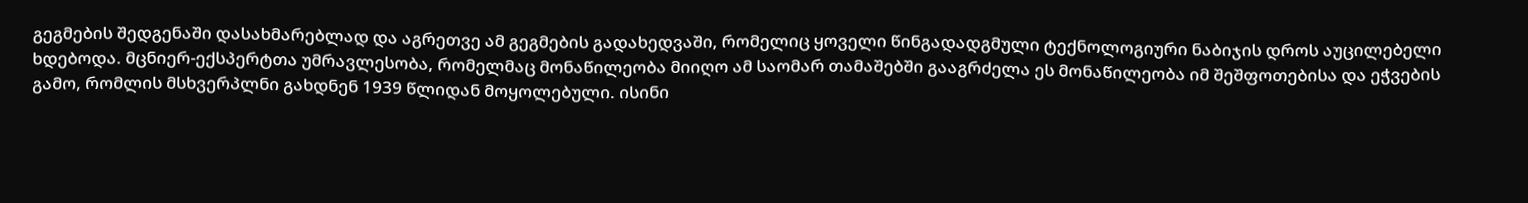გეგმების შედგენაში დასახმარებლად და აგრეთვე ამ გეგმების გადახედვაში, რომელიც ყოველი წინგადადგმული ტექნოლოგიური ნაბიჯის დროს აუცილებელი ხდებოდა. მცნიერ-ექსპერტთა უმრავლესობა, რომელმაც მონაწილეობა მიიღო ამ საომარ თამაშებში გააგრძელა ეს მონაწილეობა იმ შეშფოთებისა და ეჭვების გამო, რომლის მსხვერპლნი გახდნენ 1939 წლიდან მოყოლებული. ისინი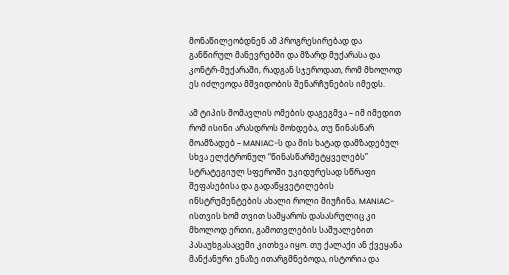მონაწილეობდნენ ამ პროგრესირებად და განწირულ მანევრებში და მზარდ მუქარასა და კონტრ-მუქარაში, რადგან სჯეროდათ, რომ მხოლოდ ეს იძლეოდა მშვიდობის შენარჩუნების იმედს.

ამ ტიპის მომავლის ომების დაგეგმვა – იმ იმედით რომ ისინი არასდროს მოხდება, თუ წინასწარ მოამზადებ – MANIAC-ს და მის ხატად დამზადებულ სხვა ელქტრონულ “წინასწარმეტყველებს” სტრატეგიულ სფეროში უკიდურესად სწრაფი შეფასებისა და გადაწყვეტილების ინსტრუმენტების ახალი როლი მიუჩინა. MANIAC-ისთვის ხომ თვით სამყაროს დასასრულიც კი მხოლოდ ერთი, გამოთვლების საშუალებით პასაუხგასაცემი კითხვა იყო. თუ ქალაქი ან ქვეყანა მანქანური ენაზე ითარგმნებოდა, ისტორია და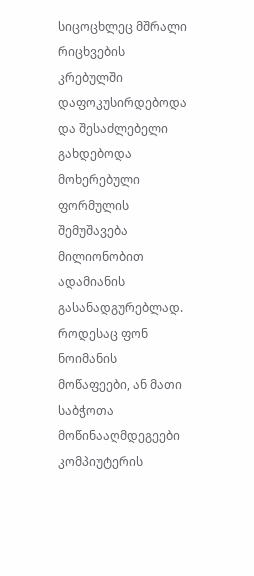სიცოცხლეც მშრალი რიცხვების კრებულში დაფოკუსირდებოდა და შესაძლებელი გახდებოდა მოხერებული ფორმულის შემუშავება მილიონობით ადამიანის გასანადგურებლად. როდესაც ფონ ნოიმანის მოწაფეები, ან მათი საბჭოთა მოწინააღმდეგეები კომპიუტერის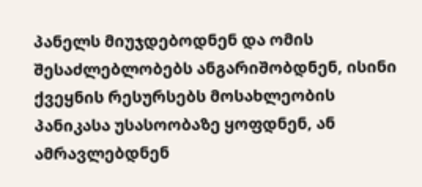პანელს მიუჯდებოდნენ და ომის შესაძლებლობებს ანგარიშობდნენ, ისინი ქვეყნის რესურსებს მოსახლეობის პანიკასა უსასოობაზე ყოფდნენ, ან ამრავლებდნენ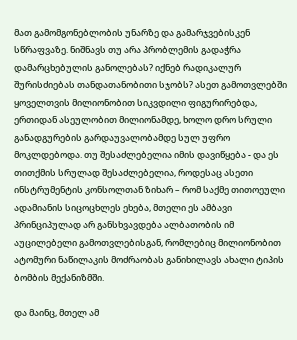მათ გამომგონებლობის უნარზე და გამარჯვებისკენ სწრაფვაზე. ნიშნავს თუ არა პრობლემის გადაჭრა დამარცხებულის განოლებას? იქნებ რადიკალურ შურისძიებას თანდათანობითი სჯობს? ასეთ გამოთვლებში ყოველთვის მილიონობით სიკვდილი ფიგურირებდა, ერთიდან ასეულობით მილიონამდე, ხოლო დრო სრული განადგურების გარდაუვალობამდე სულ უფრო მოკლდებოდა. თუ შესაძლებელია იმის დავიწყება - და ეს თითქმის სრულად შესაძლებელია, როდესაც ასეთი ინსტრუმენტის კონსოლთან ზიხარ – რომ საქმე თითოეული ადამიანის სიცოცხლეს ეხება, მთელი ეს ამბავი პრინციპულად არ განსხვავდება ალბათობის იმ აუცილებელი გამოთვლებისგან, რომლებიც მილიონობით ატომური ნაწილაკის მოძრაობას განიხილავს ახალი ტიპის ბომბის მექანიზმში.

და მაინც, მთელ ამ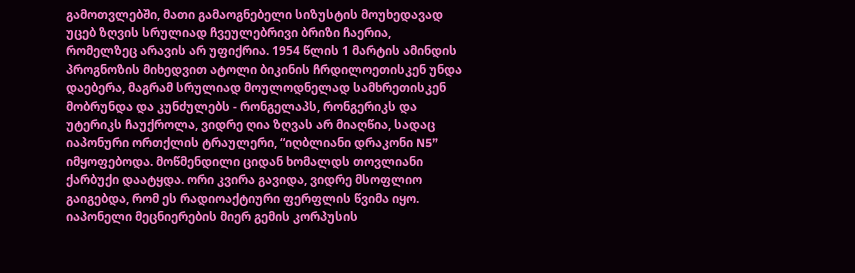გამოთვლებში, მათი გამაოგნებელი სიზუსტის მოუხედავად უცებ ზღვის სრულიად ჩვეულებრივი ბრიზი ჩაერია, რომელზეც არავის არ უფიქრია. 1954 წლის 1 მარტის ამინდის პროგნოზის მიხედვით ატოლი ბიკინის ჩრდილოეთისკენ უნდა დაებერა, მაგრამ სრულიად მოულოდნელად სამხრეთისკენ მობრუნდა და კუნძულებს - რონგელაპს, რონგერიკს და უტერიკს ჩაუქროლა, ვიდრე ღია ზღვას არ მიაღწია, სადაც იაპონური ორთქლის ტრაულერი, “იღბლიანი დრაკონი N5” იმყოფებოდა. მოწმენდილი ციდან ხომალდს თოვლიანი ქარბუქი დაატყდა. ორი კვირა გავიდა, ვიდრე მსოფლიო გაიგებდა, რომ ეს რადიოაქტიური ფერფლის წვიმა იყო. იაპონელი მეცნიერების მიერ გემის კორპუსის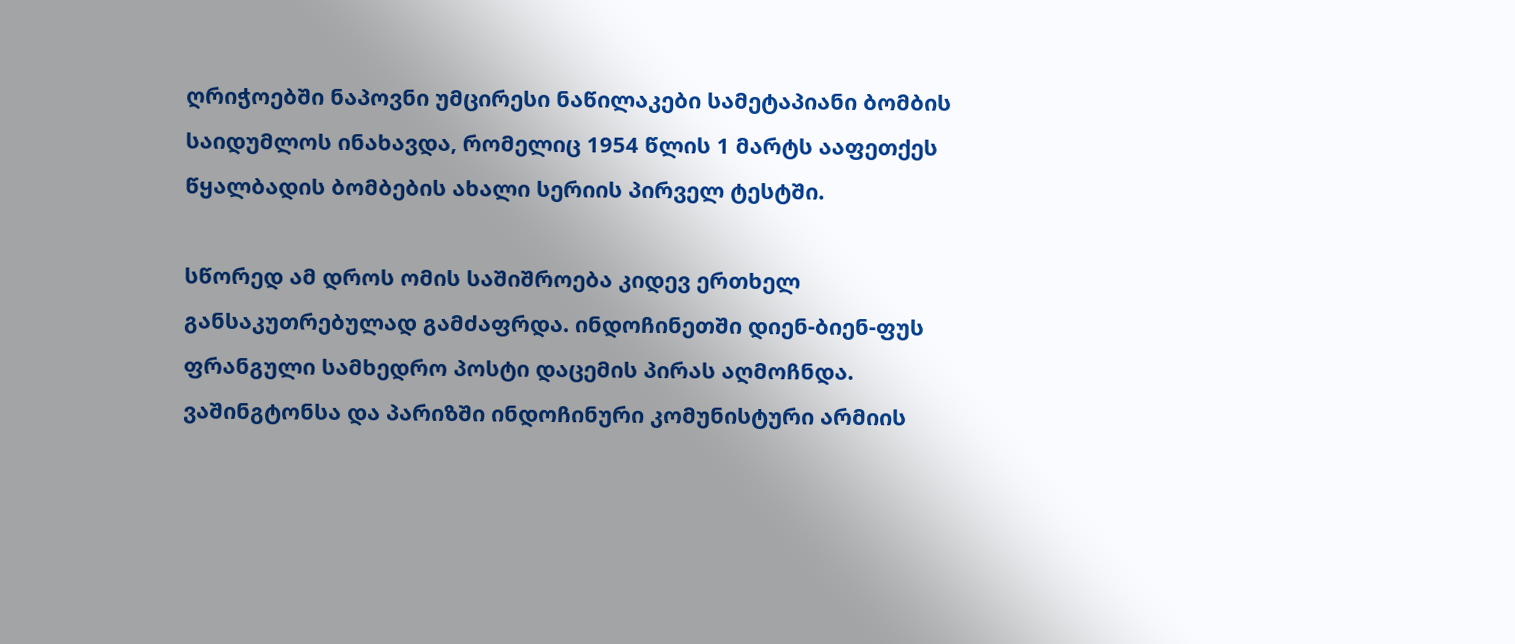ღრიჭოებში ნაპოვნი უმცირესი ნაწილაკები სამეტაპიანი ბომბის საიდუმლოს ინახავდა, რომელიც 1954 წლის 1 მარტს ააფეთქეს წყალბადის ბომბების ახალი სერიის პირველ ტესტში.

სწორედ ამ დროს ომის საშიშროება კიდევ ერთხელ განსაკუთრებულად გამძაფრდა. ინდოჩინეთში დიენ-ბიენ-ფუს ფრანგული სამხედრო პოსტი დაცემის პირას აღმოჩნდა. ვაშინგტონსა და პარიზში ინდოჩინური კომუნისტური არმიის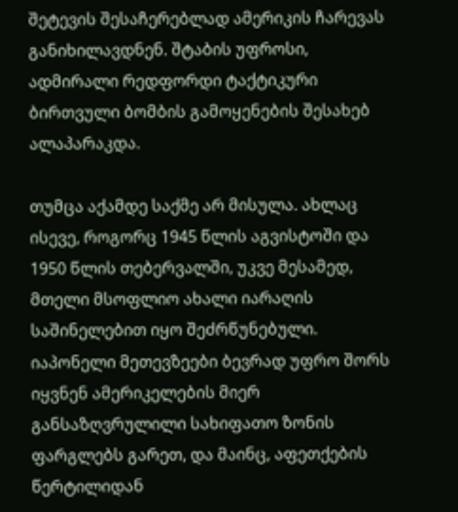შეტევის შესაჩერებლად ამერიკის ჩარევას განიხილავდნენ. შტაბის უფროსი, ადმირალი რედფორდი ტაქტიკური ბირთვული ბომბის გამოყენების შესახებ ალაპარაკდა.

თუმცა აქამდე საქმე არ მისულა. ახლაც ისევე, როგორც 1945 წლის აგვისტოში და 1950 წლის თებერვალში, უკვე მესამედ, მთელი მსოფლიო ახალი იარაღის საშინელებით იყო შეძრწუნებული. იაპონელი მეთევზეები ბევრად უფრო შორს იყვნენ ამერიკელების მიერ განსაზღვრულილი სახიფათო ზონის ფარგლებს გარეთ, და მაინც, აფეთქების წერტილიდან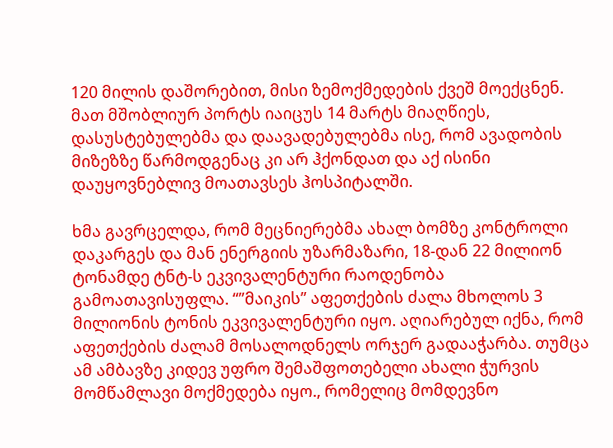120 მილის დაშორებით, მისი ზემოქმედების ქვეშ მოექცნენ. მათ მშობლიურ პორტს იაიცუს 14 მარტს მიაღწიეს, დასუსტებულებმა და დაავადებულებმა ისე, რომ ავადობის მიზეზზე წარმოდგენაც კი არ ჰქონდათ და აქ ისინი დაუყოვნებლივ მოათავსეს ჰოსპიტალში.

ხმა გავრცელდა, რომ მეცნიერებმა ახალ ბომზე კონტროლი დაკარგეს და მან ენერგიის უზარმაზარი, 18-დან 22 მილიონ ტონამდე ტნტ-ს ეკვივალენტური რაოდენობა გამოათავისუფლა. “”მაიკის” აფეთქების ძალა მხოლოს 3 მილიონის ტონის ეკვივალენტური იყო. აღიარებულ იქნა, რომ აფეთქების ძალამ მოსალოდნელს ორჯერ გადააჭარბა. თუმცა ამ ამბავზე კიდევ უფრო შემაშფოთებელი ახალი ჭურვის მომწამლავი მოქმედება იყო., რომელიც მომდევნო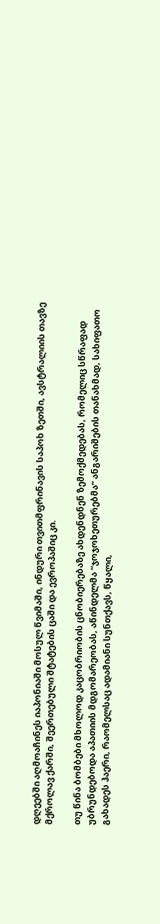დღეებში აღმოაჩინეს იაპონიაში მოსულ წვიმაში, ინდური თვითმფრინავის საპოხ ზეთში, ავსტრალიის თავზე მქროლავ ქარში, შეერთებული შტატების ცაში და ევროპაშიც კი.

თუ წინა ბომბები მხოლოდ კაცობრიობის ცნობიერებაზე ახდენდნენ ზემოქმედებას, რომელიც სწრაფად უბრუნდებოდა აპათიის მდგომარეობას, აწინდელმა “ჯოჯოხეთურებმა” ანგარიშების თანახმად, სახიფათო გახადეს ჰაერი, რაომელსაც ადამიანი სუნთქავს, წყალი,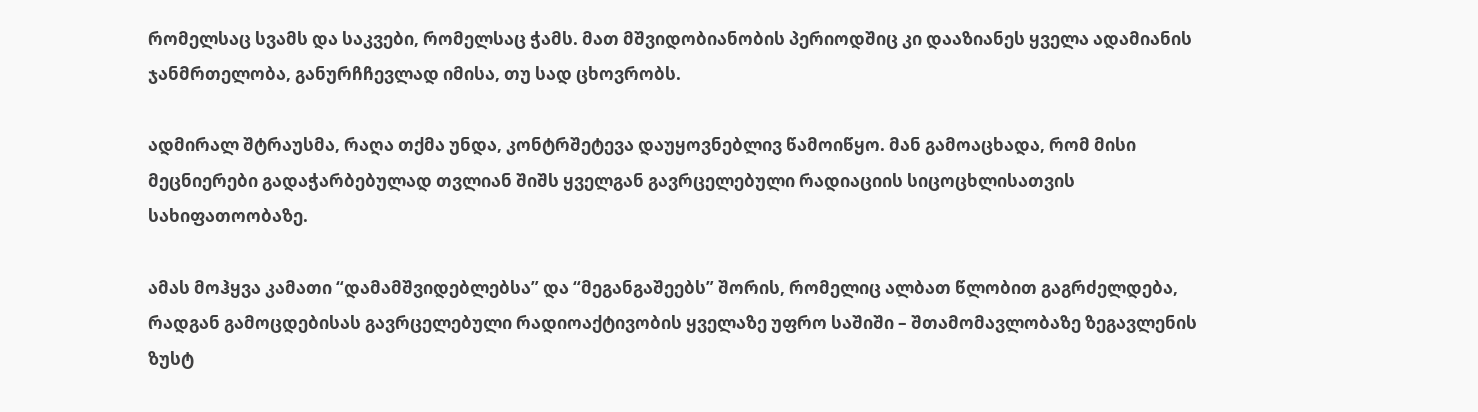რომელსაც სვამს და საკვები, რომელსაც ჭამს. მათ მშვიდობიანობის პერიოდშიც კი დააზიანეს ყველა ადამიანის ჯანმრთელობა, განურჩჩევლად იმისა, თუ სად ცხოვრობს.

ადმირალ შტრაუსმა, რაღა თქმა უნდა, კონტრშეტევა დაუყოვნებლივ წამოიწყო. მან გამოაცხადა, რომ მისი მეცნიერები გადაჭარბებულად თვლიან შიშს ყველგან გავრცელებული რადიაციის სიცოცხლისათვის სახიფათოობაზე.

ამას მოჰყვა კამათი “დამამშვიდებლებსა” და “მეგანგაშეებს” შორის, რომელიც ალბათ წლობით გაგრძელდება, რადგან გამოცდებისას გავრცელებული რადიოაქტივობის ყველაზე უფრო საშიში – შთამომავლობაზე ზეგავლენის ზუსტ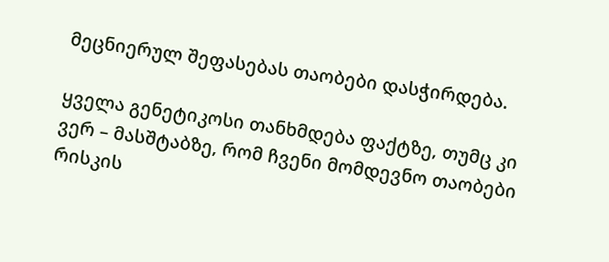მეცნიერულ შეფასებას თაობები დასჭირდება.

ყველა გენეტიკოსი თანხმდება ფაქტზე, თუმც კი ვერ – მასშტაბზე, რომ ჩვენი მომდევნო თაობები რისკის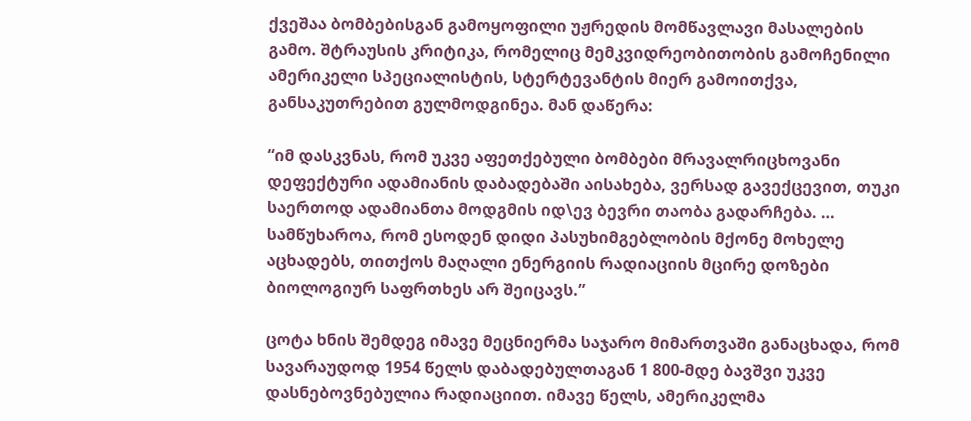ქვეშაა ბომბებისგან გამოყოფილი უჟრედის მომწავლავი მასალების გამო. შტრაუსის კრიტიკა, რომელიც მემკვიდრეობითობის გამოჩენილი ამერიკელი სპეციალისტის, სტერტევანტის მიერ გამოითქვა, განსაკუთრებით გულმოდგინეა. მან დაწერა:

“იმ დასკვნას, რომ უკვე აფეთქებული ბომბები მრავალრიცხოვანი დეფექტური ადამიანის დაბადებაში აისახება, ვერსად გავექცევით, თუკი საერთოდ ადამიანთა მოდგმის იდ\ევ ბევრი თაობა გადარჩება. … სამწუხაროა, რომ ესოდენ დიდი პასუხიმგებლობის მქონე მოხელე აცხადებს, თითქოს მაღალი ენერგიის რადიაციის მცირე დოზები ბიოლოგიურ საფრთხეს არ შეიცავს.”

ცოტა ხნის შემდეგ იმავე მეცნიერმა საჯარო მიმართვაში განაცხადა, რომ სავარაუდოდ 1954 წელს დაბადებულთაგან 1 800-მდე ბავშვი უკვე დასნებოვნებულია რადიაციით. იმავე წელს, ამერიკელმა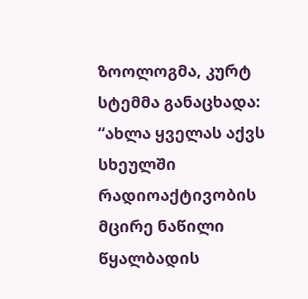ზოოლოგმა, კურტ სტემმა განაცხადა: “ახლა ყველას აქვს სხეულში რადიოაქტივობის მცირე ნაწილი წყალბადის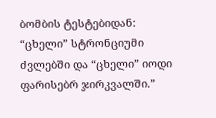ბომბის ტესტებიდან: “ცხელი” სტრონციუმი ძვლებში და “ცხელი” იოდი ფარისებრ ჯირკვალში.”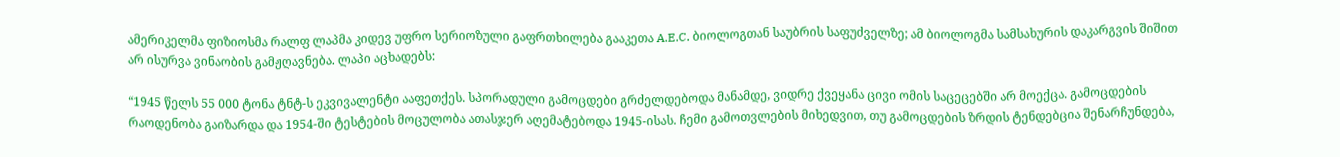ამერიკელმა ფიზიოსმა რალფ ლაპმა კიდევ უფრო სერიოზული გაფრთხილება გააკეთა A.E.C. ბიოლოგთან საუბრის საფუძველზე; ამ ბიოლოგმა სამსახურის დაკარგვის შიშით არ ისურვა ვინაობის გამჟღავნება. ლაპი აცხადებს:

“1945 წელს 55 000 ტონა ტნტ-ს ეკვივალენტი ააფეთქეს. სპორადული გამოცდები გრძელდებოდა მანამდე, ვიდრე ქვეყანა ცივი ომის საცეცებში არ მოექცა. გამოცდების რაოდენობა გაიზარდა და 1954-ში ტესტების მოცულობა ათასჯერ აღემატებოდა 1945-ისას. ჩემი გამოთვლების მიხედვით, თუ გამოცდების ზრდის ტენდებცია შენარჩუნდება,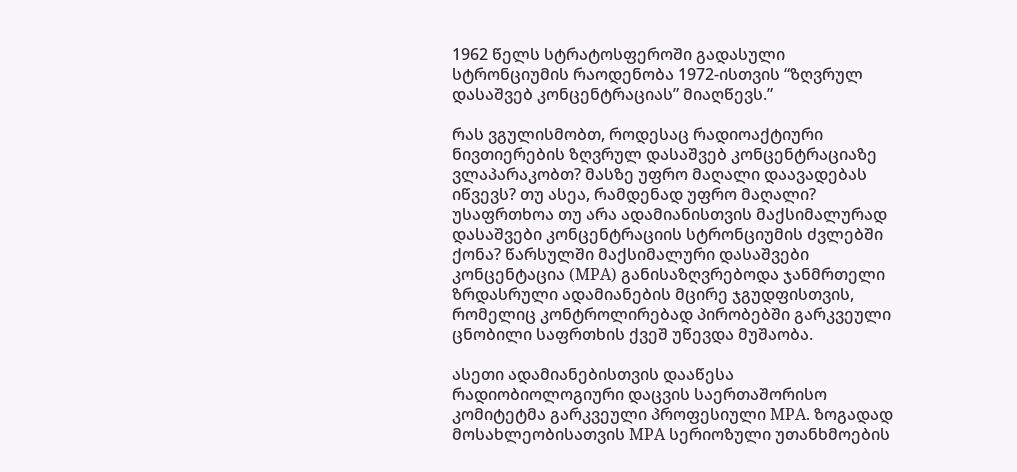1962 წელს სტრატოსფეროში გადასული სტრონციუმის რაოდენობა 1972-ისთვის “ზღვრულ დასაშვებ კონცენტრაციას” მიაღწევს.”

რას ვგულისმობთ, როდესაც რადიოაქტიური ნივთიერების ზღვრულ დასაშვებ კონცენტრაციაზე ვლაპარაკობთ? მასზე უფრო მაღალი დაავადებას იწვევს? თუ ასეა, რამდენად უფრო მაღალი? უსაფრთხოა თუ არა ადამიანისთვის მაქსიმალურად დასაშვები კონცენტრაციის სტრონციუმის ძვლებში ქონა? წარსულში მაქსიმალური დასაშვები კონცენტაცია (MPA) განისაზღვრებოდა ჯანმრთელი ზრდასრული ადამიანების მცირე ჯგუდფისთვის, რომელიც კონტროლირებად პირობებში გარკვეული ცნობილი საფრთხის ქვეშ უწევდა მუშაობა.

ასეთი ადამიანებისთვის დააწესა რადიობიოლოგიური დაცვის საერთაშორისო კომიტეტმა გარკვეული პროფესიული MPA. ზოგადად მოსახლეობისათვის MPA სერიოზული უთანხმოების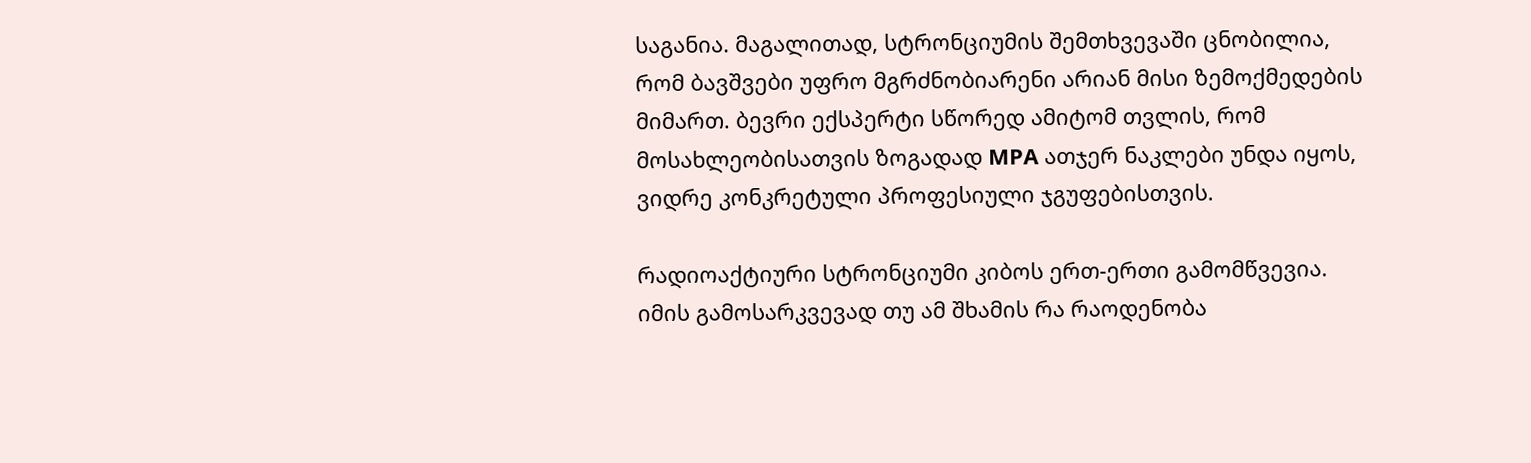საგანია. მაგალითად, სტრონციუმის შემთხვევაში ცნობილია, რომ ბავშვები უფრო მგრძნობიარენი არიან მისი ზემოქმედების მიმართ. ბევრი ექსპერტი სწორედ ამიტომ თვლის, რომ მოსახლეობისათვის ზოგადად MPA ათჯერ ნაკლები უნდა იყოს, ვიდრე კონკრეტული პროფესიული ჯგუფებისთვის.

რადიოაქტიური სტრონციუმი კიბოს ერთ-ერთი გამომწვევია. იმის გამოსარკვევად თუ ამ შხამის რა რაოდენობა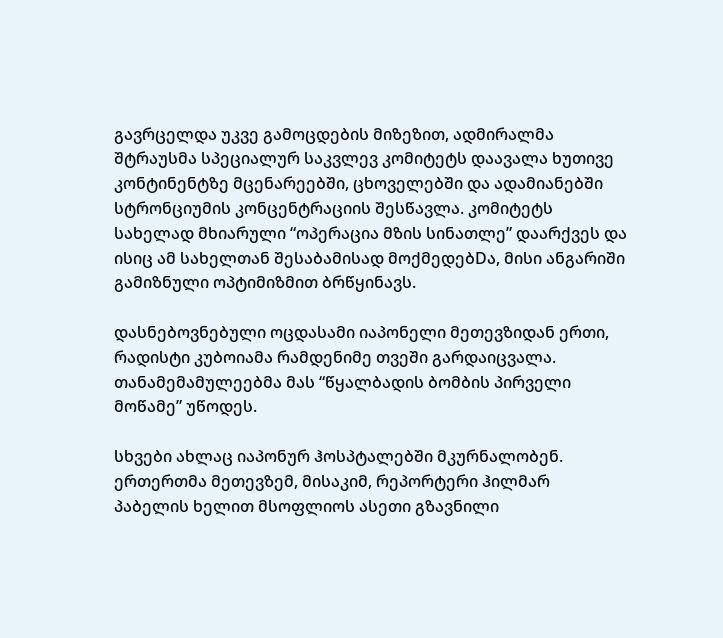გავრცელდა უკვე გამოცდების მიზეზით, ადმირალმა შტრაუსმა სპეციალურ საკვლევ კომიტეტს დაავალა ხუთივე კონტინენტზე მცენარეებში, ცხოველებში და ადამიანებში სტრონციუმის კონცენტრაციის შესწავლა. კომიტეტს სახელად მხიარული “ოპერაცია მზის სინათლე” დაარქვეს და ისიც ამ სახელთან შესაბამისად მოქმედებDა, მისი ანგარიში გამიზნული ოპტიმიზმით ბრწყინავს.

დასნებოვნებული ოცდასამი იაპონელი მეთევზიდან ერთი, რადისტი კუბოიამა რამდენიმე თვეში გარდაიცვალა. თანამემამულეებმა მას “წყალბადის ბომბის პირველი მოწამე” უწოდეს.

სხვები ახლაც იაპონურ ჰოსპტალებში მკურნალობენ. ერთერთმა მეთევზემ, მისაკიმ, რეპორტერი ჰილმარ პაბელის ხელით მსოფლიოს ასეთი გზავნილი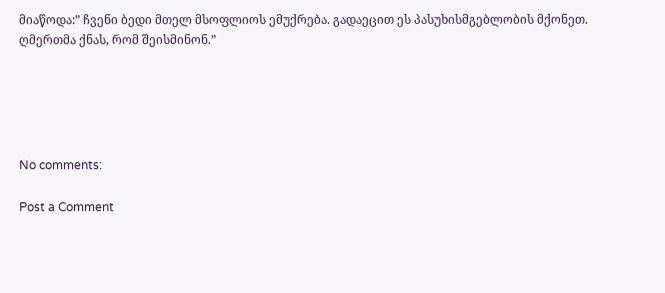მიაწოდა:” ჩვენი ბედი მთელ მსოფლიოს ემუქრება. გადაეცით ეს პასუხისმგებლობის მქონეთ. ღმერთმა ქნას, რომ შეისმინონ.”





No comments:

Post a Comment